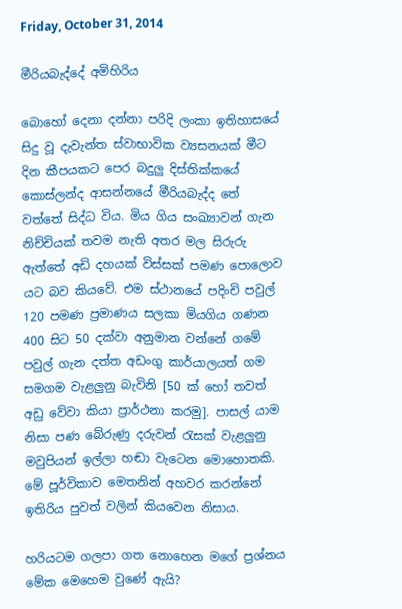Friday, October 31, 2014

මීරියබැද්දේ අමිහිරිය

බොහෝ දෙනා දන්නා පරිදි ලංකා ඉතිහාසයේ සිදු වූ දැවැන්ත ස්වාභාවික ව්‍යසනයක් මීට දින කීපයකට පෙර බදුලු දිස්තික්කයේ කොස්ලන්ද ආසන්නයේ මීරියබැද්ද තේ වත්තේ සිද්ධ විය. මිය ගිය සංඛ්‍යාවන් ගැන නිච්චියක් තවම නැති අතර මල සිරුරු ඇත්තේ අඩි දහයක් විස්සක් පමණ පොලොව යට බව කියවේ. එම ස්ථානයේ පදිංචි පවුල් 120 පමණ ප්‍රමාණය සලකා මියගිය ගණන 400 සිට 50 දක්වා අනුමාන වන්නේ ගමේ පවුල් ගැන දත්ත අඩංගු කාර්යාලයත් ගම සමගම වැළලුනු බැවිනි [50 ක් හෝ තවත් අඩු වේවා කියා ප්‍රාර්ථනා කරමු]. පාසල් යාම නිසා පණ බේරුණු දරුවන් රැසක් වැළලුනු මවුපියන් ඉල්ලා හඬා වැටෙන මොහොතකි. මේ පූර්විකාව මෙතනින් අහවර කරන්නේ ඉතිරිය පුවත් වලින් කියවෙන නිසාය.

හරියටම ගලපා ගත නොහෙන මගේ ප්‍රශ්නය මේක මෙහෙම වුණේ ඇයි?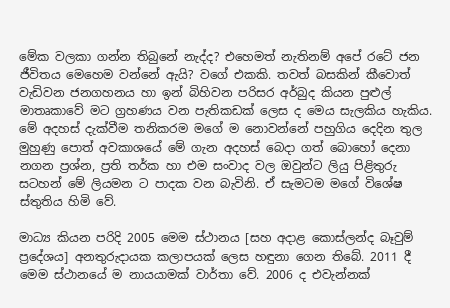මේක වලකා ගන්න තිබුනේ නැද්ද? එහෙමත් නැතිනම් අපේ රටේ ජන ජීවිතය මෙහෙම වන්නේ ඇයි? වගේ එකකි. තවත් බසකින් කීවොත් වැඩිවන ජනගහනය හා ඉන් බිහිවන පරිසර අර්බුද කියන පුළුල් මාතෘකාවේ මට ග්‍රහණය වන පැතිකඩක් ලෙස ද මෙය සැලකිය හැකිය. මේ අදහස් දැක්වීම තනිකරම මගේ ම නොවන්නේ පහුගිය දෙදින තුල මුහුණු පොත් අවකාශයේ මේ ගැන අදහස් බෙදා ගත් බොහෝ දෙනා නගන ප්‍රශ්න, ප්‍රති තර්ක හා එම සංවාද වල ඔවුන්ට ලියු පිළිතුරු සටහන් මේ ලියමන ට පාදක වන බැවිනි. ඒ සැමටම මගේ විශේෂ ස්තුතිය හිමි වේ.

මාධ්‍ය කියන පරිදි 2005 මෙම ස්ථානය [සහ අදාළ කොස්ලන්ද බෑවුම් ප්‍රදේශය] අනතුරුදායක කලාපයක් ලෙස හඳුනා ගෙන තිබේ. 2011 දී මෙම ස්ථානයේ ම නායයාමක් වාර්තා වේ. 2006 ද එවැන්නක්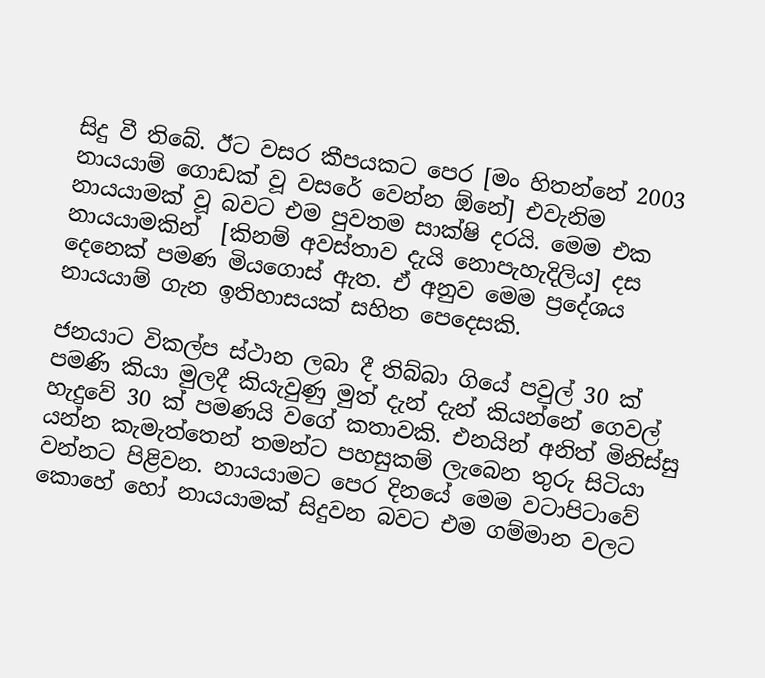සිදු වී තිබේ. ඊට වසර කීපයකට පෙර [මං හිතන්නේ 2003 නායයාම් ගොඩක් වූ වසරේ වෙන්න ඕනේ] එවැනිම නායයාමක් වූ බවට එම පුවතම සාක්ෂි දරයි. මෙම එක නායයාමකින්  [කිනම් අවස්තාව දැයි නොපැහැදිලිය] දස දෙනෙක් පමණ මියගොස් ඇත. ඒ අනුව මෙම ප්‍රදේශය නායයාම් ගැන ඉතිහාසයක් සහිත පෙදෙසකි.

ජනයාට විකල්ප ස්ථාන ලබා දී තිබ්බා ගියේ පවුල් 30 ක් පමණි කියා මුලදී කියැවුණු මුත් දැන් දැන් කියන්නේ ගෙවල් හැදුවේ 30 ක් පමණයි වගේ කතාවකි. එනයින් අනිත් මිනිස්සු යන්න කැමැත්තෙන් තමන්ට පහසුකම් ලැබෙන තුරු සිටියා වන්නට පිළිවන. නායයාමට පෙර දිනයේ මෙම වටාපිටාවේ කොහේ හෝ නායයාමක් සිදුවන බවට එම ගම්මාන වලට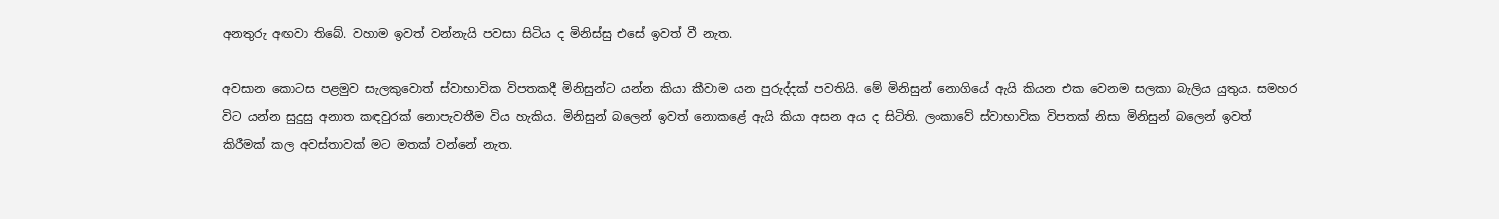අනතුරු අඟවා තිබේ. වහාම ඉවත් වන්නැයි පවසා සිටිය ද මිනිස්සු එසේ ඉවත් වී නැත.

අවසාන කොටස පළමුව සැලකුවොත් ස්වාභාවික විපතකදී මිනිසුන්ට යන්න කියා කීවාම යන පුරුද්දක් පවතියි. මේ මිනිසුන් නොගියේ ඇයි කියන එක වෙනම සලකා බැලිය යුතුය. සමහර විට යන්න සුදුසු අනාත කඳවුරක් නොපැවතීම විය හැකිය. මිනිසුන් බලෙන් ඉවත් නොකළේ ඇයි කියා අසන අය ද සිටිති. ලංකාවේ ස්වාභාවික විපතක් නිසා මිනිසුන් බලෙන් ඉවත් කිරීමක් කල අවස්තාවක් මට මතක් වන්නේ නැත.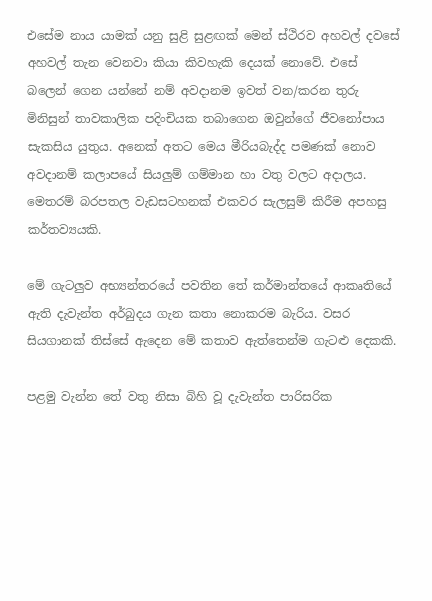එසේම නාය යාමක් යනු සුළි සුළඟක් මෙන් ස්ථිරව අහවල් දවසේ අහවල් තැන වෙනවා කියා කිවහැකි දෙයක් නොවේ. එසේ බලෙන් ගෙන යන්නේ නම් අවදානම ඉවත් වන/කරන තුරු මිනිසුන් තාවකාලික පදිංචියක තබාගෙන ඔවුන්ගේ ජීවනෝපාය සැකසිය යුතුය. අනෙක් අතට මෙය මීරියබැද්ද පමණක් නොව අවදානම් කලාපයේ සියලුම් ගම්මාන හා වතු වලට අදාලය. මෙතරම් බරපතල වැඩසටහනක් එකවර සැලසුම් කිරීම අපහසු කර්තව්‍යයකි.

මේ ගැටලුව අභ්‍යන්තරයේ පවතින තේ කර්මාන්තයේ ආකෘතියේ ඇති දැවැන්ත අර්බුදය ගැන කතා නොකරම බැරිය. වසර සියගානක් තිස්සේ ඇදෙන මේ කතාව ඇත්තෙන්ම ගැටළු දෙකකි.

පළමු වැන්න තේ වතු නිසා බිහි වූ දැවැන්ත පාරිසරික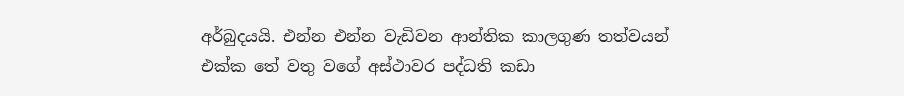අර්බුදයයි. එන්න එන්න වැඩිවන ආන්තික කාලගුණ තත්වයන් එක්ක තේ වතු වගේ අස්ථාවර පද්ධති කඩා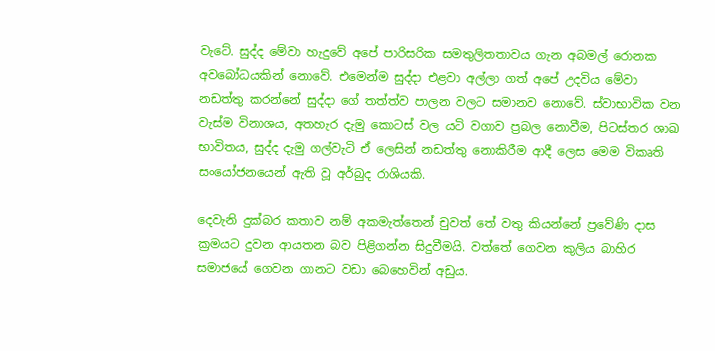වැටේ. සුද්ද මේවා හැදුවේ අපේ පාරිසරික සමතුලිතතාවය ගැන අබමල් රොනක අවබෝධයකින් නොවේ. එමෙන්ම සුද්දා එළවා අල්ලා ගත් අපේ උදවිය මේවා නඩත්තු කරන්නේ සුද්දා ගේ තත්ත්ව පාලන වලට සමානව නොවේ. ස්වාභාවික වන වැස්ම විනාශය, අතහැර දැමු කොටස් වල යටි වගාව ප්‍රබල නොවීම, පිටස්තර ශාඛ භාවිතය, සුද්ද දැමු ගල්වැටි ඒ ලෙසින් නඩත්තු නොකිරීම ආදී ලෙස මෙම විකෘති සංයෝජනයෙන් ඇති වූ අර්බුද රාශියකි.

දෙවැනි දුක්බර කතාව නම් අකමැත්තෙන් චුවත් තේ වතු කියන්නේ ප්‍රවේණි දාස ක්‍රමයට දුවන ආයතන බව පිළිගන්න සිදුවීමයි. වත්තේ ගෙවන කුලිය බාහිර සමාජයේ ගෙවන ගානට වඩා බෙහෙවින් අඩුය.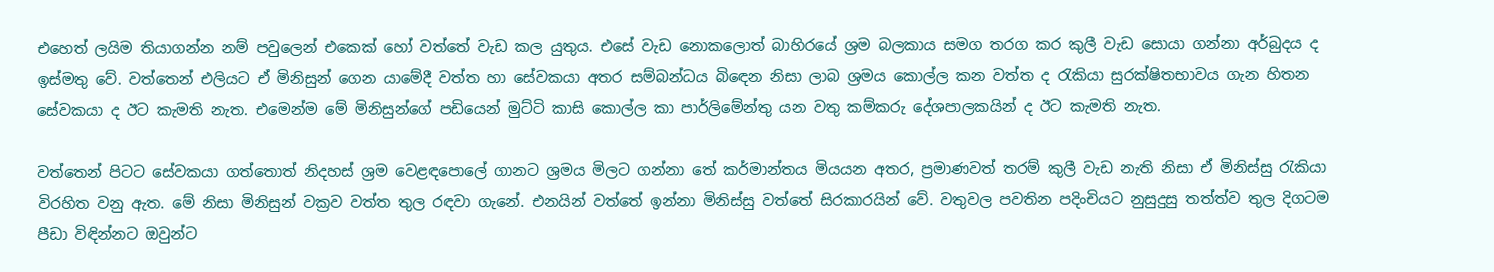එහෙත් ලයිම තියාගන්න නම් පවුලෙන් එකෙක් හෝ වත්තේ වැඩ කල යුතුය. එසේ වැඩ නොකලොත් බාහිරයේ ශ්‍රම බලකාය සමග තරග කර කුලී වැඩ සොයා ගන්නා අර්බුදය ද ඉස්මතු වේ. වත්තෙන් එලියට ඒ මිනිසුන් ගෙන යාමේදී වත්ත හා සේවකයා අතර සම්බන්ධය බිඳෙන නිසා ලාබ ශ්‍රමය කොල්ල කන වත්ත ද රැකියා සුරක්ෂිතභාවය ගැන හිතන සේවකයා ද ඊට කැමති නැත. එමෙන්ම මේ මිනිසුන්ගේ පඩියෙන් මුට්ටි කාසි කොල්ල කා පාර්ලිමේන්තු යන වතු කම්කරු දේශපාලකයින් ද ඊට කැමති නැත.

වත්තෙන් පිටට සේවකයා ගත්තොත් නිදහස් ශ්‍රම වෙළඳපොලේ ගානට ශ්‍රමය මිලට ගන්නා තේ කර්මාන්තය මියයන අතර, ප්‍රමාණවත් තරම් කුලී වැඩ නැති නිසා ඒ මිනිස්සු රැකියා විරහිත වනු ඇත. මේ නිසා මිනිසුන් වක්‍රව වත්ත තුල රඳවා ගැනේ. එනයින් වත්තේ ඉන්නා මිනිස්සු වත්තේ සිරකාරයින් වේ. වතුවල පවතින පදිංචියට නුසුදුසු තත්ත්ව තුල දිගටම පීඩා විඳින්නට ඔවුන්ට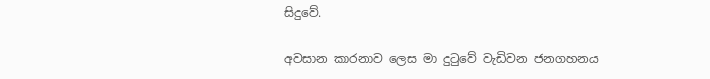සිදුවේ.

අවසාන කාරනාව ලෙස මා දුටුවේ වැඩිවන ජනගහනය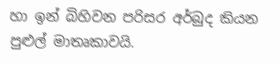හා ඉන් බිහිවන පරිසර අර්බුද කියන පුළුල් මාතෘකාවයි.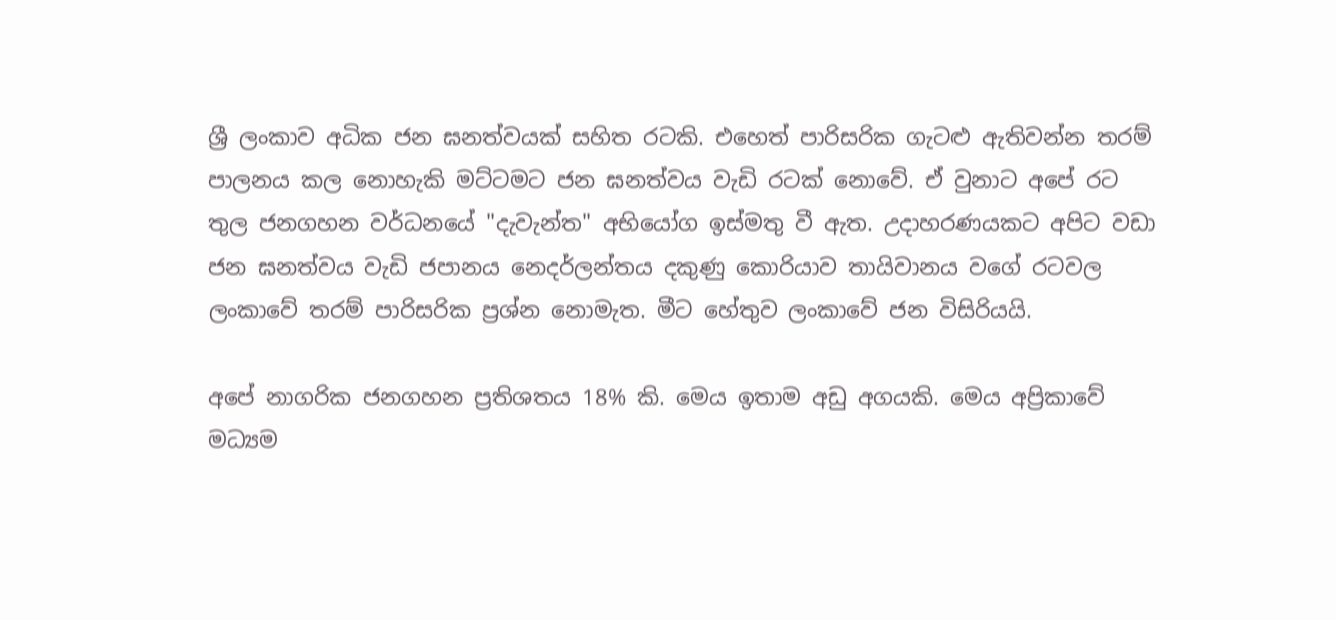ශ්‍රී ලංකාව අධික ජන ඝනත්වයක් සහිත රටකි. එහෙත් පාරිසරික ගැටළු ඇතිවන්න තරම් පාලනය කල නොහැකි මට්ටමට ජන ඝනත්වය වැඩි රටක් නොවේ. ඒ වුනාට අපේ රට තුල ජනගහන වර්ධනයේ "දැවැන්ත" අභියෝග ඉස්මතු වී ඇත. උදාහරණයකට අපිට වඩා ජන ඝනත්වය වැඩි ජපානය නෙදර්ලන්තය දකුණු කොරියාව තායිවානය වගේ රටවල ලංකාවේ තරම් පාරිසරික ප්‍රශ්න නොමැත. මීට හේතුව ලංකාවේ ජන විසිරියයි.

අපේ නාගරික ජනගහන ප්‍රතිශතය 18% කි. මෙය ඉතාම අඩු අගයකි. මෙය අප්‍රිකාවේ මධ්‍යම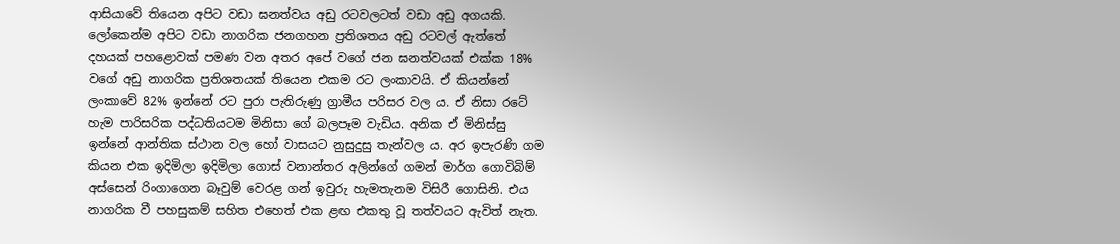ආසියාවේ තියෙන අපිට වඩා ඝනත්වය අඩු රටවලටත් වඩා අඩු අගයකි. ලෝකෙන්ම අපිට වඩා නාගරික ජනගහන ප්‍රතිශතය අඩු රටවල් ඇත්තේ දහයක් පහළොවක් පමණ වන අතර අපේ වගේ ජන ඝනත්වයක් එක්ක 18% වගේ අඩු නාගරික ප්‍රතිශතයක් තියෙන එකම රට ලංකාවයි. ඒ කියන්නේ ලංකාවේ 82% ඉන්නේ රට පුරා පැතිරුණු ග්‍රාමීය පරිසර වල ය. ඒ නිසා රටේ හැම පාරිසරික පද්ධතියටම මිනිසා ගේ බලපෑම වැඩිය. අනික ඒ මිනිස්සු ඉන්නේ ආන්තික ස්ථාන වල හෝ වාසයට නුසුදුසු තැන්වල ය. අර ඉපැරණි ගම කියන එක ඉදිමිලා ඉදිමිලා ගොස් වනාන්තර අලින්ගේ ගමන් මාර්ග ගොවිබිම් අස්සෙන් රිංගාගෙන බෑවුම් වෙරළ ගන් ඉවුරු හැමතැනම විසිරී ගොසිනි. එය නාගරික වී පහසුකම් සහිත එහෙත් එක ළඟ එකතු වූ තත්වයට ඇවිත් නැත.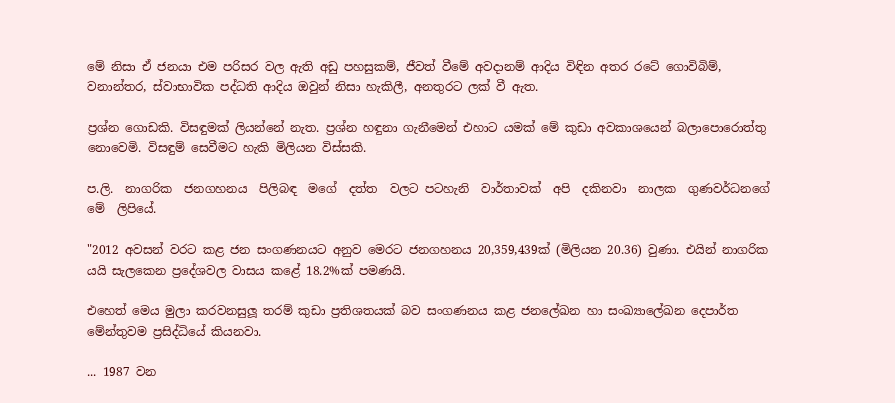මේ නිසා ඒ ජනයා එම පරිසර වල ඇති අඩු පහසුකම්, ජීවත් වීමේ අවදානම් ආදිය විඳින අතර රටේ ගොවිබිම්, වනාන්තර, ස්වාභාවික පද්ධති ආදිය ඔවුන් නිසා හැකිලී, අනතුරට ලක් වී ඇත.

ප්‍රශ්න ගොඩකි. විසඳුමක් ලියන්නේ නැත. ප්‍රශ්න හඳුනා ගැනීමෙන් එහාට යමක් මේ කුඩා අවකාශයෙන් බලාපොරොත්තු නොවෙමි. විසඳුම් සෙවීමට හැකි මිලියන විස්සකි.

ප.ලි.  නාගරික  ජනගහනය  පිලිබඳ  මගේ  දත්ත  වලට පටහැනි  වාර්තාවක්  අපි  දකිනවා  නාලක  ගුණවර්ධනගේ  මේ  ලිපියේ.

"2012 අවසන් වරට කළ ජන සංගණනයට අනුව මෙරට ජනගහනය 20,359,439ක් (මිලියන 20.36) වුණා. එයින් නාගරික යයි සැලකෙන ප්‍රදේශවල වාසය කළේ 18.2%ක් පමණයි.

එහෙත් මෙය මුලා කරවනසුලූ තරම් කුඩා ප්‍රතිශතයක් බව සංගණනය කළ ජනලේඛන හා සංඛ්‍යාලේඛන දෙපාර්ත මේන්තුවම ප්‍රසිද්ධියේ කියනවා.

... 1987 වන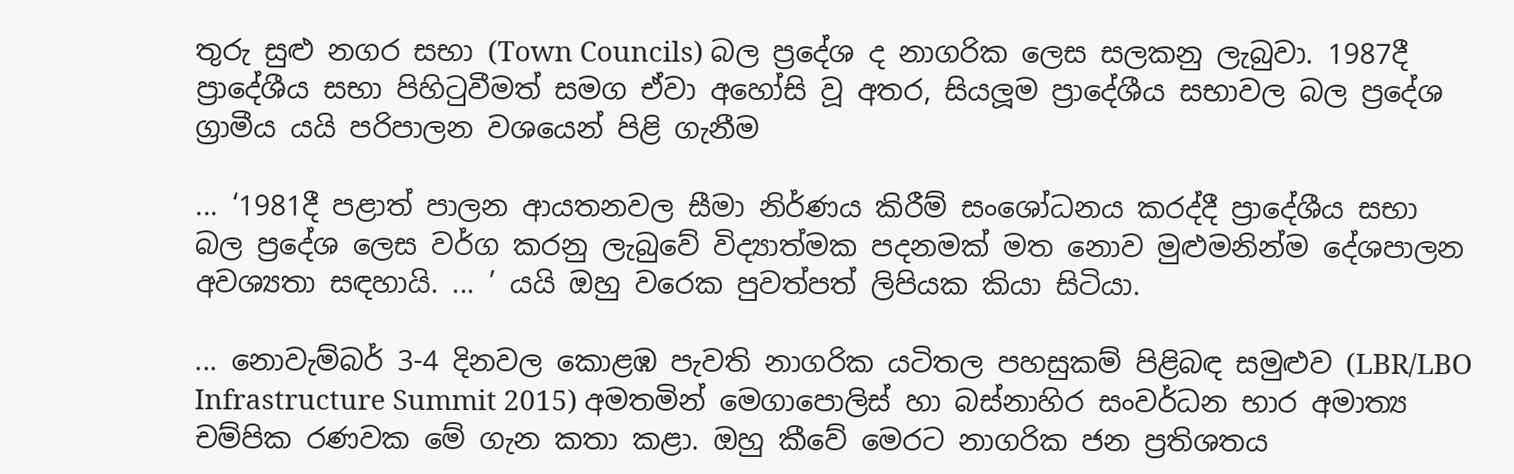තුරු සුළු නගර සභා (Town Councils) බල ප්‍රදේශ ද නාගරික ලෙස සලකනු ලැබුවා. 1987දී ප්‍රාදේශීය සභා පිහිටුවීමත් සමග ඒවා අහෝසි වූ අතර, සියලූම ප්‍රාදේශීය සභාවල බල ප්‍රදේශ ග්‍රාමීය යයි පරිපාලන වශයෙන් පිළි ගැනීම

... ‘1981දී පළාත් පාලන ආයතනවල සීමා නිර්ණය කිරීම් සංශෝධනය කරද්දී ප්‍රාදේශීය සභා බල ප්‍රදේශ ලෙස වර්ග කරනු ලැබුවේ විද්‍යාත්මක පදනමක් මත නොව මුළුමනින්ම දේශපාලන අවශ්‍යතා සඳහායි. ... ’ යයි ඔහු වරෙක පුවත්පත් ලිපියක කියා සිටියා.

... නොවැම්බර් 3-4 දිනවල කොළඹ පැවති නාගරික යටිතල පහසුකම් පිළිබඳ සමුළුව (LBR/LBO Infrastructure Summit 2015) අමතමින් මෙගාපොලිස් හා බස්නාහිර සංවර්ධන භාර අමාත්‍ය චම්පික රණවක මේ ගැන කතා කළා. ඔහු කීවේ මෙරට නාගරික ජන ප්‍රතිශතය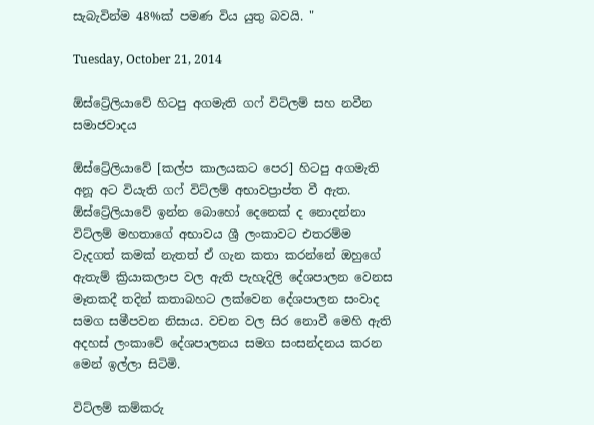සැබැවින්ම 48%ක් පමණ විය යුතු බවයි. "

Tuesday, October 21, 2014

ඕස්ට්‍රේලියාවේ හිටපු අගමැති ගෆ් විට්ලම් සහ නවීන සමාජවාදය

ඕස්ට්‍රේලියාවේ [කල්ප කාලයකට පෙර] හිටපු අගමැති අනූ අට වියැති ගෆ් විට්ලම් අභාවප්‍රාප්ත වී ඇත. ඕස්ට්‍රේලියාවේ ඉන්න බොහෝ දෙනෙක් ද නොදන්නා විට්ලම් මහතාගේ අභාවය ශ්‍රී ලංකාවට එතරම්ම වැදගත් කමක් නැතත් ඒ ගැන කතා කරන්නේ ඔහුගේ ඇතැම් ක්‍රියාකලාප වල ඇති පැහැදිලි දේශපාලන වෙනස මෑතකදී තදින් කතාබහට ලක්වෙන දේශපාලන සංවාද සමග සමීපවන නිසාය. වචන වල සිර නොවී මෙහි ඇති අදහස් ලංකාවේ දේශපාලනය සමග සංසන්දනය කරන මෙන් ඉල්ලා සිටිමි.

විට්ලම් කම්කරු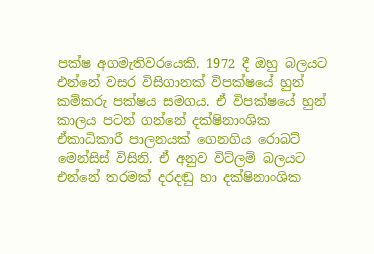පක්ෂ අගමැතිවරයෙකි. 1972 දී ඔහු බලයට එන්නේ වසර විසිගානක් විපක්ෂයේ හුන් කම්කරු පක්ෂය සමගය. ඒ විපක්ෂයේ හුන් කාලය පටන් ගන්නේ දක්ෂිනාංශික ඒකාධිකාරී පාලනයක් ගෙනගිය රොබට් මෙන්සිස් විසිනි. ඒ අනුව විට්ලම් බලයට එන්නේ තරමක් දරදඬු හා දක්ෂිනාංශික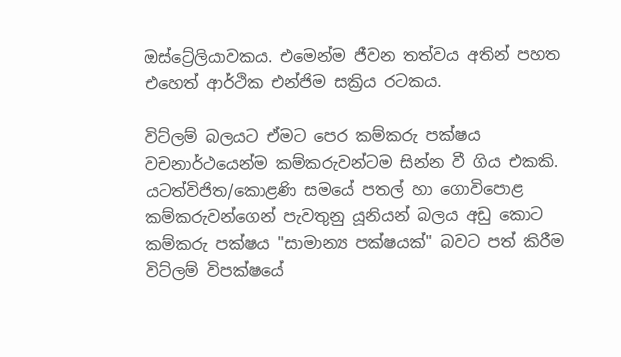ඔස්ට්‍රේලියාවකය. එමෙන්ම ජීවන තත්වය අතින් පහත එහෙත් ආර්ථික එන්ජිම සක්‍රිය රටකය.

විට්ලම් බලයට ඒමට පෙර කම්කරු පක්ෂය වචනාර්ථයෙන්ම කම්කරුවන්ටම සින්න වී ගිය එකකි. යටත්විජිත/කොළණි සමයේ පතල් හා ගොවිපොළ කම්කරුවන්ගෙන් පැවතුනු යූනියන් බලය අඩු කොට කම්කරු පක්ෂය "සාමාන්‍ය පක්ෂයක්" බවට පත් කිරීම විට්ලම් විපක්ෂයේ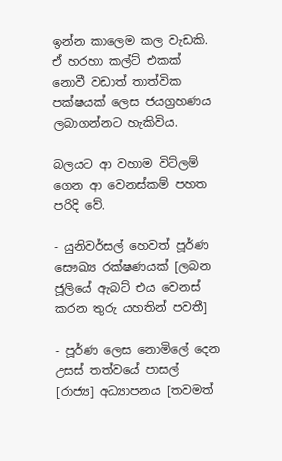ඉන්න කාලෙම කල වැඩකි. ඒ හරහා කල්ට් එකක් නොවී වඩාත් තාත්වික පක්ෂයක් ලෙස ජයග්‍රහණය ලබාගන්නට හැකිවිය.

බලයට ආ වහාම විට්ලම් ගෙන ආ වෙනස්කම් පහත පරිදි වේ.

- යුනිවර්සල් හෙවත් පූර්ණ සෞඛ්‍ය රක්ෂණයක් [ලබන ජූලියේ ඇබට් එය වෙනස් කරන තුරු යහතින් පවතී]

- පූර්ණ ලෙස නොමිලේ දෙන උසස් තත්වයේ පාසල් [රාජ්‍ය] අධ්‍යාපනය [තවමත්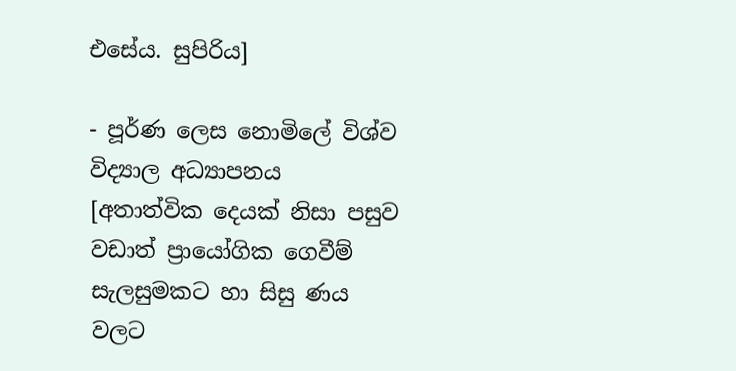එසේය. සුපිරිය]

- පූර්ණ ලෙස නොමිලේ විශ්ව විද්‍යාල අධ්‍යාපනය [අතාත්වික දෙයක් නිසා පසුව වඩාත් ප්‍රායෝගික ගෙවීම් සැලසුමකට හා සිසු ණය වලට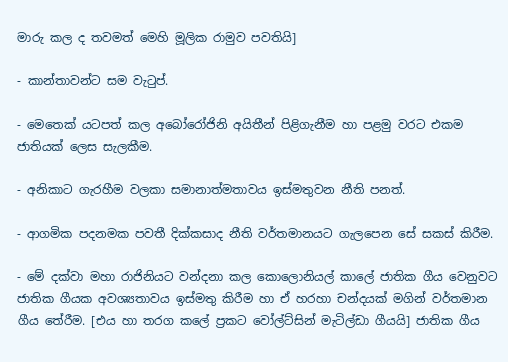මාරු කල ද තවමත් මෙහි මූලික රාමුව පවතියි]

- කාන්තාවන්ට සම වැටුප්.

- මෙතෙක් යටපත් කල අබෝරෝජිනි අයිතීන් පිළිගැනීම හා පළමු වරට එකම ජාතියක් ලෙස සැලකීම.

- අනිකාට ගැරහීම වලකා සමානාත්මතාවය ඉස්මතුවන නීති පනත්.

- ආගමික පදනමක පවතී දික්කසාද නීති වර්තමානයට ගැලපෙන සේ සකස් කිරීම.

- මේ දක්වා මහා රාජිනියට වන්දනා කල කොලොනියල් කාලේ ජාතික ගීය වෙනුවට ජාතික ගීයක අවශ්‍යතාවය ඉස්මතු කිරීම හා ඒ හරහා චන්දයක් මගින් වර්තමාන ගීය තේරීම. [එය හා තරග කලේ ප්‍රකට වෝල්ට්සින් මැටිල්ඩා ගීයයි] ජාතික ගීය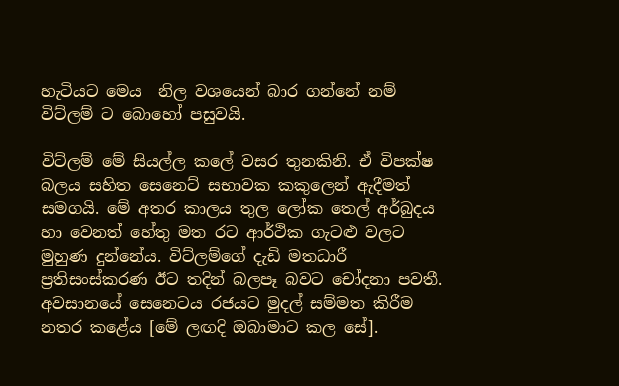හැටියට මෙය  නිල වශයෙන් බාර ගන්නේ නම් විට්ලම් ට බොහෝ පසුවයි.

විට්ලම් මේ සියල්ල කලේ වසර තුනකිනි. ඒ විපක්ෂ බලය සහිත සෙනෙට් සභාවක කකුලෙන් ඇදීමත් සමගයි. මේ අතර කාලය තුල ලෝක තෙල් අර්බුදය හා වෙනත් හේතු මත රට ආර්ථික ගැටළු වලට මුහුණ දුන්නේය. විට්ලම්ගේ දැඩි මතධාරී ප්‍රතිසංස්කරණ ඊට තදින් බලපෑ බවට චෝදනා පවතී. අවසානයේ සෙනෙටය රජයට මුදල් සම්මත කිරීම නතර කළේය [මේ ලඟදි ඔබාමාට කල සේ].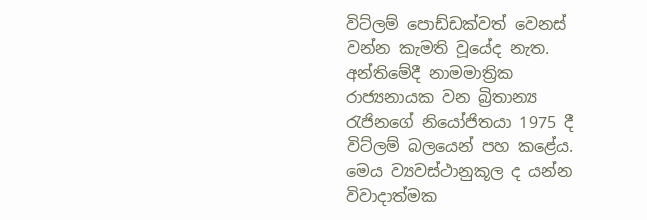විට්ලම් පොඩ්ඩක්වත් වෙනස් වන්න කැමති වූයේද නැත. අන්තිමේදී නාමමාත්‍රික රාජ්‍යනායක වන බ්‍රිතාන්‍ය රැජිනගේ නියෝජිතයා 1975 දී විට්ලම් බලයෙන් පහ කළේය. මෙය ව්‍යවස්ථානුකූල ද යන්න විවාදාත්මක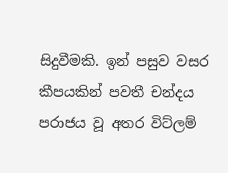සිදුවීමකි. ඉන් පසුව වසර කීපයකින් පවතී චන්දය පරාජය වූ අතර විට්ලම්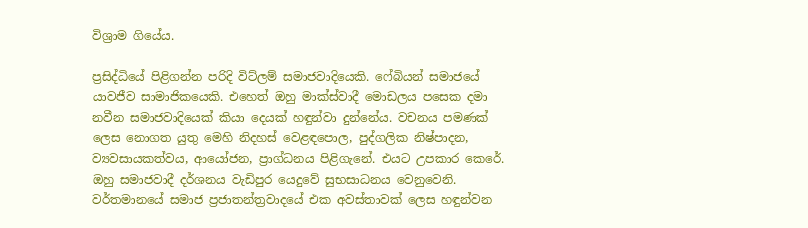විශ්‍රාම ගියේය.

ප්‍රසිද්ධියේ පිළිගන්න පරිදි විට්ලම් සමාජවාදියෙකි. ෆේබියන් සමාජයේ යාවජීව සාමාජිකයෙකි. එහෙත් ඔහු මාක්ස්වාදී මොඩලය පසෙක දමා නවීන සමාජවාදියෙක් කියා දෙයක් හඳුන්වා දුන්නේය. වචනය පමණක් ලෙස නොගත යුතු මෙහි නිදහස් වෙළඳපොල, පුද්ගලික නිෂ්පාදන, ව්‍යවසායකත්වය, ආයෝජන, ප්‍රාග්ධනය පිළිගැනේ. එයට උපකාර කෙරේ. ඔහු සමාජවාදී දර්ශනය වැඩිපුර යෙදුවේ සුභසාධනය වෙනුවෙනි. වර්තමානයේ සමාජ ප්‍රජාතන්ත්‍රවාදයේ එක අවස්තාවක් ලෙස හඳුන්වන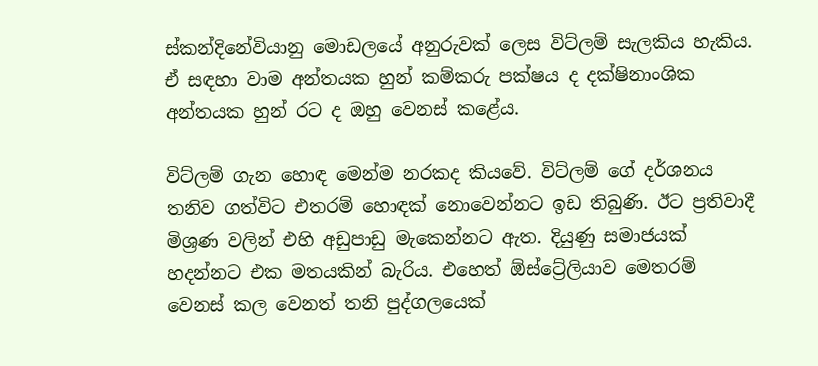ස්කන්දිනේවියානු මොඩලයේ අනුරුවක් ලෙස විට්ලම් සැලකිය හැකිය. ඒ සඳහා වාම අන්තයක හුන් කම්කරු පක්ෂය ද දක්ෂිනාංශික අන්තයක හුන් රට ද ඔහු වෙනස් කළේය.

විට්ලම් ගැන හොඳ මෙන්ම නරකද කියවේ. විට්ලම් ගේ දර්ශනය තනිව ගත්විට එතරම් හොඳක් නොවෙන්නට ඉඩ තිබුණි. ඊට ප්‍රතිවාදී මිශ්‍රණ වලින් එහි අඩුපාඩු මැකෙන්නට ඇත. දියුණු සමාජයක් හදන්නට එක මතයකින් බැරිය. එහෙත් ඕස්ට්‍රේලියාව මෙතරම් වෙනස් කල වෙනත් තනි පුද්ගලයෙක්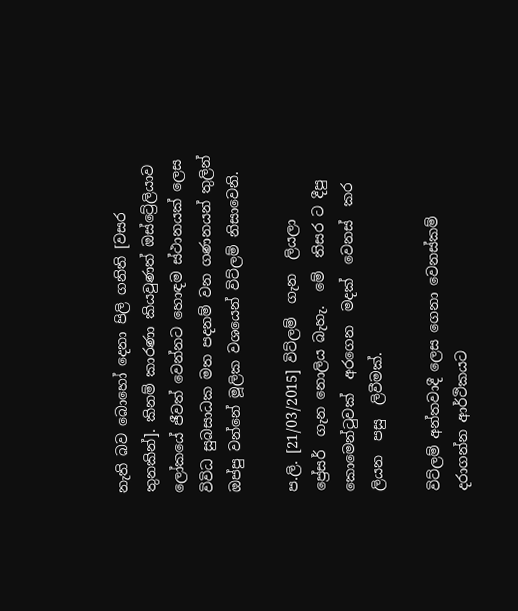නැති බව බොහෝ දෙනා පිලි ගනිති [වසර තුනකින්]. කිනම් කාරණා කියවුණත් ඔස්ට්‍රේලියාව ලෝකයේ ජීවත් වෙන්නට හොඳම ස්ථානයක් ලෙස විවිධ සුබසාධක මත පදනම් වන ගණනයන් තුලින් ඔප්පු වන්නේ මූලික වශයෙන් විට්ලම් නිසාවෙනි.

ප.ලි. [21/03/2015] විට්ලම්  ගැන  ලියලා
ප්‍රේසර්  ගැන නොලිය බැහැ.  මේ  තිසර ට දීපු  කොමෙන්ටුවක්  අරගෙන  මදක්  වෙනස්  කර  ලියන  පසු  ලිවීමක්.

විට්ලම් අන්තවාදී ලෙස ගෙනා වෙනස්කම් දරාගන්න ආර්ථිකයට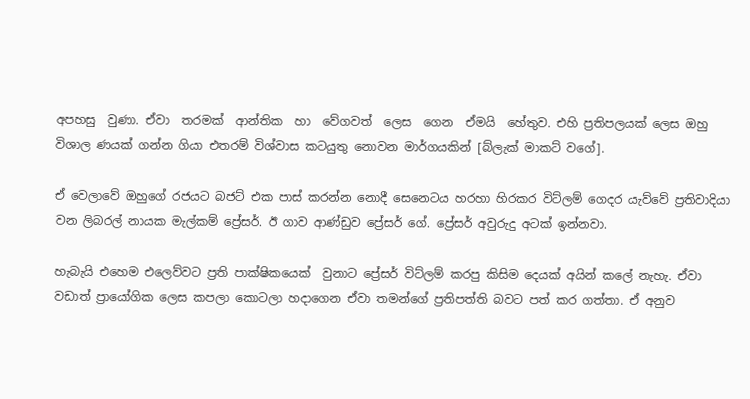අපහසු  වුණා. ඒවා  තරමක්  ආන්තික  හා  වේගවත්  ලෙස  ගෙන  ඒමයි  හේතුව. එහි ප්‍රතිපලයක් ලෙස ඔහු විශාල ණයක් ගන්න ගියා එතරම් විශ්වාස කටයුතු නොවන මාර්ගයකින් [බ්ලැක් මාකට් වගේ].

ඒ වෙලාවේ ඔහුගේ රජයට බජට් එක පාස් කරන්න නොදී සෙනෙටය හරහා හිරකර විට්ලම් ගෙදර යැව්වේ ප්‍රතිවාදියා  වන ලිබරල් නායක මැල්කම් ප්‍රේසර්. ඊ ගාව ආණ්ඩුව ප්‍රේසර් ගේ. ප්‍රේසර් අවුරුදු අටක් ඉන්නවා.

හැබැයි එහෙම එලෙව්වට ප්‍රති පාක්ෂිකයෙක්  වුනාට ප්‍රේසර් විට්ලම් කරපු කිසිම දෙයක් අයින් කලේ නැහැ. ඒවා වඩාත් ප්‍රායෝගික ලෙස කපලා කොටලා හදාගෙන ඒවා තමන්ගේ ප්‍රතිපත්ති බවට පත් කර ගත්තා. ඒ අනුව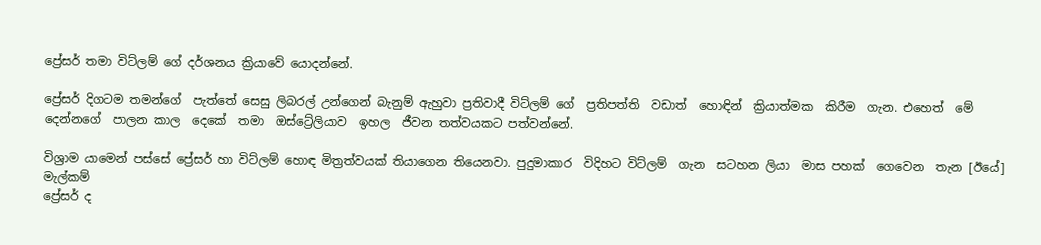ප්‍රේසර් තමා විට්ලම් ගේ දර්ශනය ක්‍රියාවේ යොදන්නේ.

ප්‍රේසර් දිගටම තමන්ගේ  පැත්තේ සෙසු ලිබරල් උන්ගෙන් බැනුම් ඇහුවා ප්‍රතිවාදී විට්ලම් ගේ  ප්‍රතිපත්ති  වඩාත්  හොඳින්  ක්‍රියාත්මක  කිරීම  ගැන. එහෙත්  මේ  දෙන්නගේ  පාලන කාල  දෙකේ  තමා  ඔස්ට්‍රේලියාව  ඉහල  ජීවන තත්වයකට පත්වන්නේ.

විශ්‍රාම යාමෙන් පස්සේ ප්‍රේසර් හා විට්ලම් හොඳ මිත්‍රත්වයක් තියාගෙන තියෙනවා. පුදුමාකාර  විදිහට විට්ලම්  ගැන  සටහන ලියා  මාස පහක්  ගෙවෙන  තැන [ඊයේ]  මැල්කම්
ප්‍රේසර් ද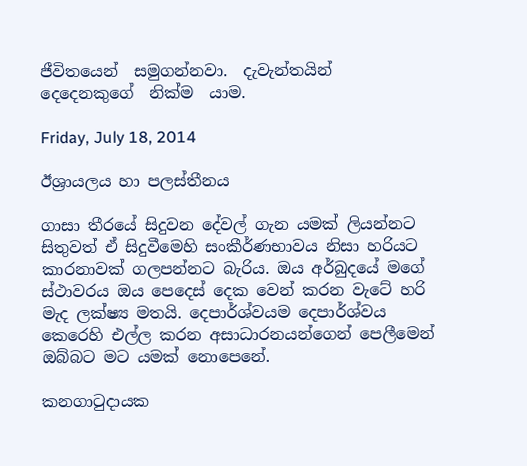ජීවිතයෙන්  සමුගන්නවා.  දැවැන්තයින්  දෙදෙනකුගේ  නික්ම  යාම.

Friday, July 18, 2014

ඊශ්‍රායලය හා පලස්තීනය

ගාසා තීරයේ සිදුවන දේවල් ගැන යමක් ලියන්නට සිතුවත් ඒ සිදුවීමෙහි සංකීර්ණභාවය නිසා හරියට කාරනාවක් ගලපන්නට බැරිය. ඔය අර්බුදයේ මගේ ස්ථාවරය ඔය පෙදෙස් දෙක වෙන් කරන වැටේ හරි මැද ලක්ෂ්‍ය මතයි. දෙපාර්ශ්වයම දෙපාර්ශ්වය කෙරෙහි එල්ල කරන අසාධාරනයන්ගෙන් පෙලීමෙන් ඔබ්බට මට යමක් නොපෙනේ.

කනගාටුදායක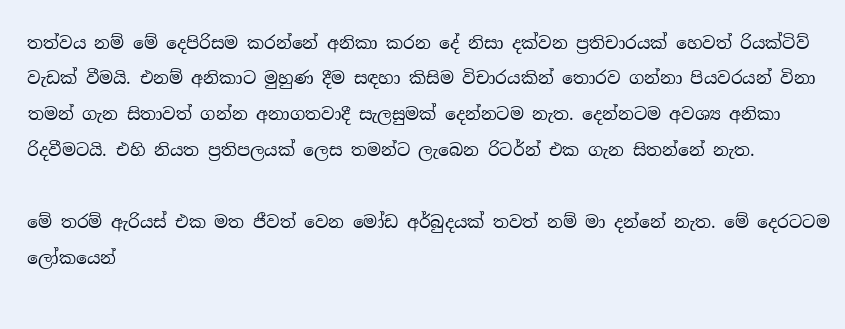තත්වය නම් මේ දෙපිරිසම කරන්නේ අනිකා කරන දේ නිසා දක්වන ප්‍රතිචාරයක් හෙවත් රියක්ටිව් වැඩක් වීමයි. එනම් අනිකාට මුහුණ දීම සඳහා කිසිම විචාරයකින් තොරව ගන්නා පියවරයන් විනා තමන් ගැන සිතාවත් ගන්න අනාගතවාදී සැලසුමක් දෙන්නටම නැත. දෙන්නටම අවශ්‍ය අනිකා රිදවීමටයි. එහි නියත ප්‍රතිපලයක් ලෙස තමන්ට ලැබෙන රිටර්න් එක ගැන සිතන්නේ නැත.

මේ තරම් ඇරියස් එක මත ජීවත් වෙන මෝඩ අර්බුදයක් තවත් නම් මා දන්නේ නැත. මේ දෙරටටම ලෝකයෙන්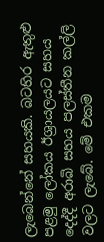ලැබෙන්නේ සහයකි. බටහිර ඇතුළු පළමු ලෝකය ඊශ්‍රායලයට සහය දෙද්දී අරාබි සහය පලස්තීන කල්ලි වලට ලැබේ. මේ එකම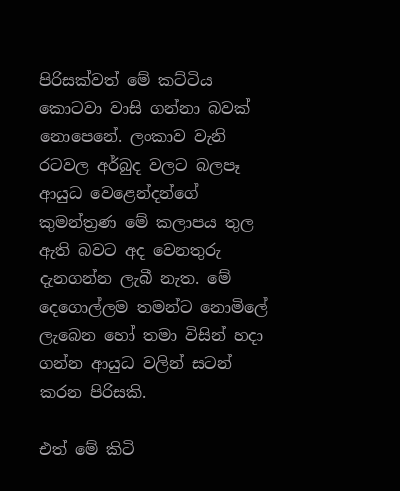පිරිසක්වත් මේ කට්ටිය කොටවා වාසි ගන්නා බවක් නොපෙනේ. ලංකාව වැනි රටවල අර්බුද වලට බලපෑ ආයුධ වෙළෙන්දන්ගේ කුමන්ත්‍රණ මේ කලාපය තුල ඇති බවට අද වෙනතුරු දැනගන්න ලැබී නැත. මේ දෙගොල්ලම තමන්ට නොමිලේ ලැබෙන හෝ තමා විසින් හදා ගන්න ආයුධ වලින් සටන් කරන පිරිසකි.

එත් මේ කිටි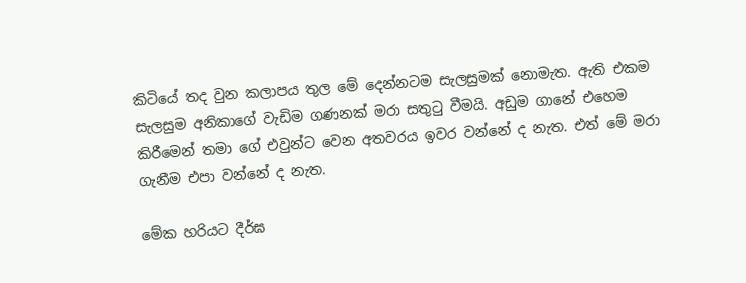කිටියේ තද වුන කලාපය තුල මේ දෙන්නටම සැලසුමක් නොමැත. ඇති එකම සැලසුම අනිකාගේ වැඩිම ගණනක් මරා සතුටු වීමයි. අඩුම ගානේ එහෙම කිරීමෙන් තමා ගේ එවුන්ට වෙන අතවරය ඉවර වන්නේ ද නැත. එත් මේ මරා ගැනීම එපා වන්නේ ද නැත.

මේක හරියට දීර්ඝ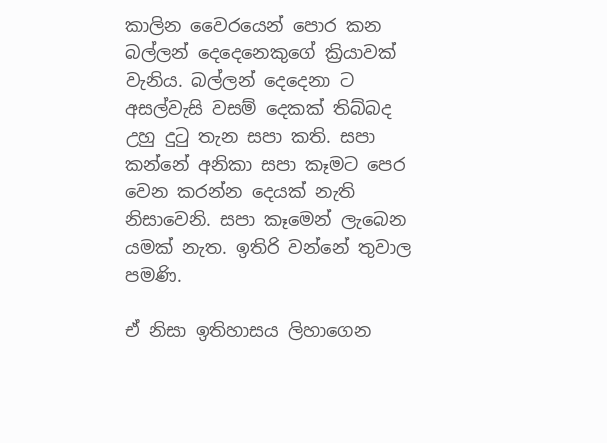කාලින වෛරයෙන් පොර කන බල්ලන් දෙදෙනෙකුගේ ක්‍රියාවක් වැනිය. බල්ලන් දෙදෙනා ට අසල්වැසි වසම් දෙකක් තිබ්බද උහු දුටු තැන සපා කති. සපා කන්නේ අනිකා සපා කෑමට පෙර වෙන කරන්න දෙයක් නැති නිසාවෙනි. සපා කෑමෙන් ලැබෙන යමක් නැත. ඉතිරි වන්නේ තුවාල පමණි.

ඒ නිසා ඉතිහාසය ලිහාගෙන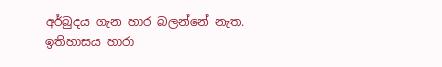අර්බුදය ගැන හාර බලන්නේ නැත. ඉතිහාසය හාරා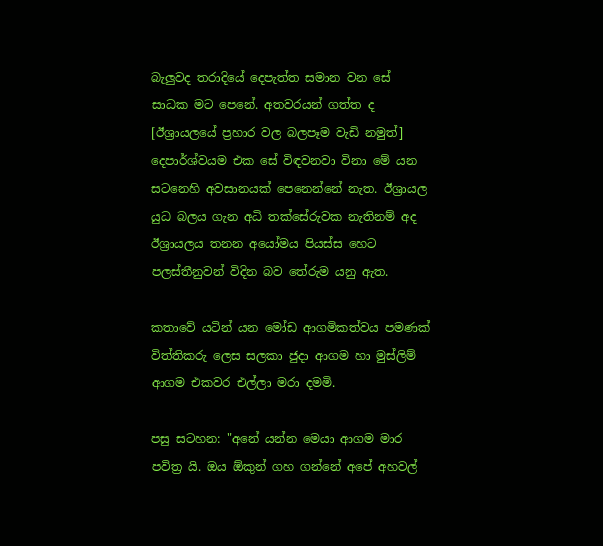බැලුවද තරාදියේ දෙපැත්ත සමාන වන සේ සාධක මට පෙනේ. අතවරයන් ගත්ත ද [ඊශ්‍රායලයේ ප්‍රහාර වල බලපෑම වැඩි නමුත්] දෙපාර්ශ්වයම එක සේ විඳවනවා විනා මේ යන සටනෙහි අවසානයක් පෙනෙන්නේ නැත. ඊශ්‍රායල යුධ බලය ගැන අධි තක්සේරුවක නැතිනම් අද ඊශ්‍රායලය තනන අයෝමය පියස්ස හෙට පලස්තීනුවන් විදින බව තේරුම යනු ඇත.

කතාවේ යටින් යන මෝඩ ආගමිකත්වය පමණක් විත්තිකරු ලෙස සලකා ජුදා ආගම හා මුස්ලිම් ආගම එකවර එල්ලා මරා දමමි.

පසු සටහන: "අනේ යන්න මෙයා ආගම මාර පවිත්‍ර යි. ඔය ඕකුන් ගහ ගන්නේ අපේ අහවල්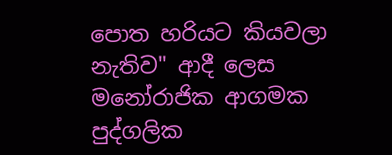පොත හරියට කියවලා නැතිව" ආදී ලෙස මනෝරාජික ආගමක පුද්ගලික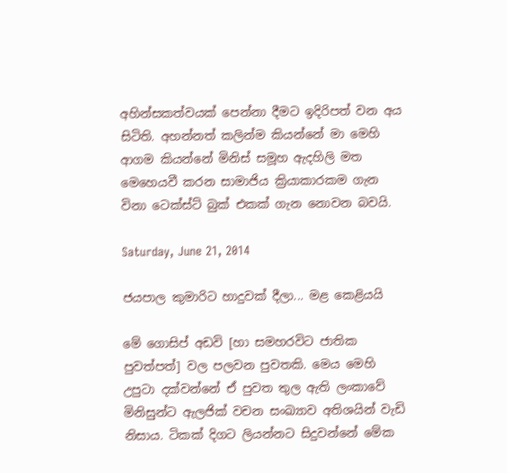අහින්සකත්වයක් පෙන්නා දීමට ඉදිරිපත් වන අය සිටිති. අහන්නත් කලින්ම කියන්නේ මා මෙහි ආගම කියන්නේ මිනිස් සමූහ ඇදහිලි මත මෙහෙයවී කරන සාමාජිය ක්‍රියාකාරකම ගැන විනා ටෙක්ස්ට් බුක් එකක් ගැන නොවන බවයි.

Saturday, June 21, 2014

ජයපාල කුමාරිට හාදුවක් දීලා... මළ කෙළියයි

මේ ගොසිප් අඩවි [හා සමහරවිට ජාතික පුවත්පත්] වල පලවන පුවතකි. මෙය මෙහි උපුටා දක්වන්නේ ඒ පුවත තුල ඇති ලංකාවේ මිනිසුන්ට ඇලජික් වචන සංඛ්‍යාව අතිශයින් වැඩි නිසාය. ටිකක් දිගට ලියන්නට සිදුවන්නේ මේක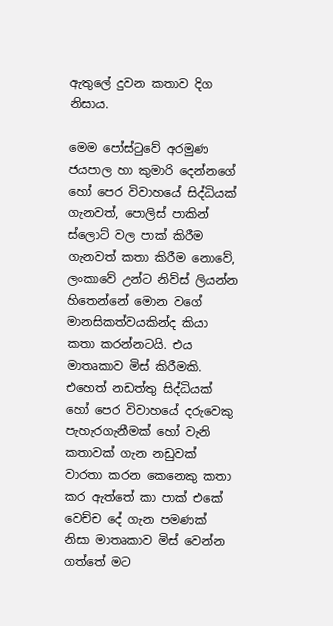ඇතුලේ දුවන කතාව දිග නිසාය.

මෙම පෝස්ටුවේ අරමුණ ජයපාල හා කුමාරි දෙන්නගේ හෝ පෙර විවාහයේ සිද්ධියක් ගැනවත්, පොලිස් පාකින් ස්ලොට් වල පාක් කිරීම ගැනවත් කතා කිරීම නොවේ, ලංකාවේ උන්ට නිව්ස් ලියන්න හිතෙන්නේ මොන වගේ මානසිකත්වයකින්ද කියා කතා කරන්නටයි. එය මාතෘකාව මිස් කිරීමකි. එහෙත් නඩත්තු සිද්ධියක් හෝ පෙර විවාහයේ දරුවෙකු පැහැරගැනීමක් හෝ වැනි කතාවක් ගැන නඩුවක් වාරතා කරන කෙනෙකු කතා කර ඇත්තේ කා පාක් එකේ වෙච්ච දේ ගැන පමණක් නිසා මාතෘකාව මිස් වෙන්න ගත්තේ මට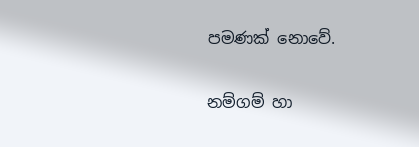පමණක් නොවේ.

නම්ගම් හා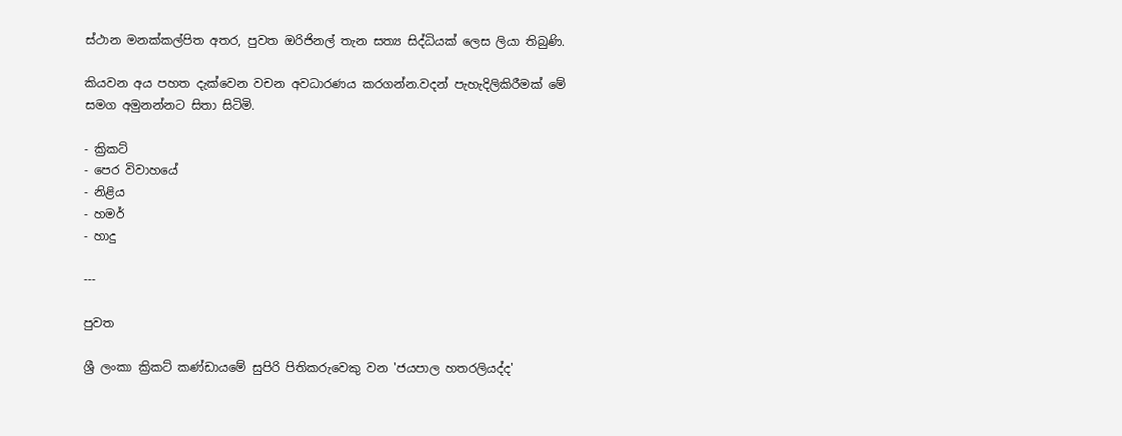ස්ථාන මනක්කල්පිත අතර, පුවත ඔරිජිනල් තැන සත්‍ය සිද්ධියක් ලෙස ලියා තිබුණි.

කියවන අය පහත දැක්වෙන වචන අවධාරණය කරගන්න.වදන් පැහැදිලිකිරීමක් මේ සමග අමුනන්නට සිතා සිටිමි.

- ක්‍රිකට්
- පෙර විවාහයේ
- නිළිය
- හමර්
- හාදු

---

පුවත

ශ්‍රී ලංකා ක්‍රිකට් කණ්ඩායමේ සුපිරි පිතිකරුවෙකු වන 'ජයපාල හතරලියද්ද'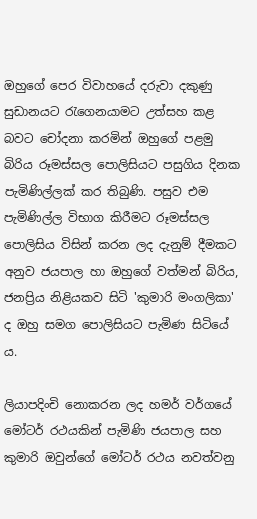ඔහුගේ පෙර විවාහයේ දරුවා දකුණු සුඩානයට රැගෙනයාමට උත්සහ කළ බවට චෝදනා කරමින් ඔහුගේ පළමු බිරිය රූමස්සල පොලිසියට පසුගිය දිනක පැමිණිල්ලක් කර තිබුණි. පසුව එම පැමිණිල්ල විභාග කිරීමට රූමස්සල පොලිසිය විසින් කරන ලද දැනුම් දීමකට අනුව ජයපාල හා ඔහුගේ වත්මන් බිරිය, ජනප්‍රිය නිළියකව සිටි 'කුමාරි මංගලිකා' ද ඔහු සමග පොලිසියට පැමිණ සිටියේ ය.

ලියාපදිංචි නොකරන ලද හමර් වර්ගයේ මෝටර් රථයකින් පැමිණි ජයපාල සහ කුමාරි ඔවුන්ගේ මෝටර් රථය නවත්වනු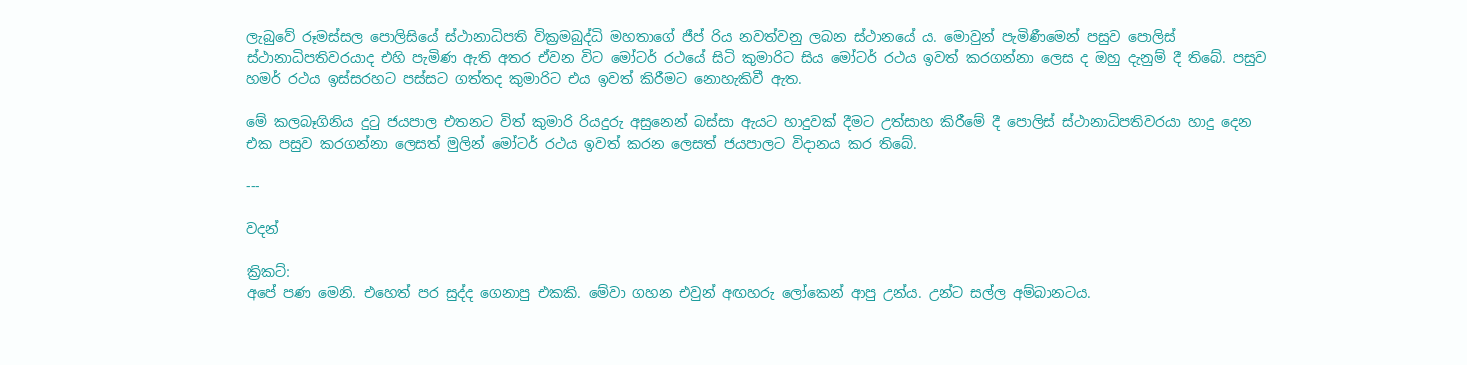ලැබුවේ රූමස්සල පොලිසියේ ස්ථානාධිපති වික්‍රමබුද්ධි මහතාගේ ජීප් රිය නවත්වනු ලබන ස්ථානයේ ය. මොවුන් පැමිණීමෙන් පසුව පොලිස් ස්ථානාධිපතිවරයාද එහි පැමිණ ඇති අතර ඒවන විට මෝටර් රථයේ සිටි කුමාරිට සිය මෝටර් රථය ඉවත් කරගන්නා ලෙස ද ඔහු දැනුම් දී තිබේ. පසුව හමර් රථය ඉස්සරහට පස්සට ගත්තද කුමාරිට එය ඉවත් කිරීමට නොහැකිවී ඇත.

මේ කලබෑගිනිය දුටු ජයපාල එතනට විත් කුමාරි රියදුරු අසුනෙන් බස්සා ඇයට හාදුවක් දීමට උත්සාහ කිරීමේ දී පොලිස් ස්ථානාධිපතිවරයා හාදු දෙන එක පසුව කරගන්නා ලෙසත් මුලින් මෝටර් රථය ඉවත් කරන ලෙසත් ජයපාලට විදානය කර තිබේ.

---

වදන්

ක්‍රිකට්:
අපේ පණ මෙනි. එහෙත් පර සුද්ද ගෙනාපු එකකි. මේවා ගහන එවුන් අඟහරු ලෝකෙන් ආපු උන්ය. උන්ට සල්ල අම්බානටය.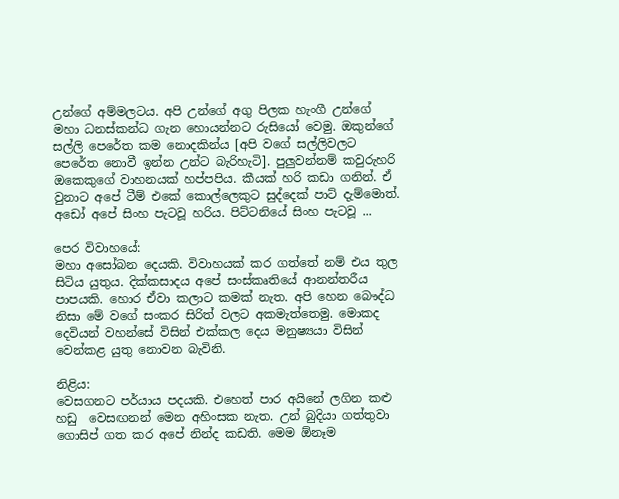උන්ගේ අම්මලටය. අපි උන්ගේ අගු පිලක හැංගී උන්ගේ මහා ධනස්කන්ධ ගැන හොයන්නට රුසියෝ වෙමු. ඔකුන්ගේ සල්ලි පෙරේත කම නොදකින්ය [අපි වගේ සල්ලිවලට පෙරේත නොවී ඉන්න උන්ට බැරිහැටි]. පුලුවන්නම් කවුරුහරි ඔකෙකුගේ වාහනයක් හප්පපිය. කීයක් හරි කඩා ගනින්. ඒ වුනාට අපේ ටීම් එකේ කොල්ලෙකුට සුද්දෙක් පාට් දැම්මොත්. අඩෝ අපේ සිංහ පැටවූ හරිය. පිට්ටනියේ සිංහ පැටවූ ...

පෙර විවාහයේ:
මහා අසෝබන දෙයකි. විවාහයක් කර ගත්තේ නම් එය තුල සිටිය යුතුය. දික්කසාදය අපේ සංස්කෘතියේ ආනන්තරීය පාපයකි. හොර ඒවා කලාට කමක් නැත. අපි හෙන බෞද්ධ නිසා මේ වගේ සංකර සිරිත් වලට අකමැත්තෙමු. මොකද දෙවියන් වහන්සේ විසින් එක්කල දෙය මනුෂ්‍යයා විසින් වෙන්කළ යුතු නොවන බැවිනි.

නිළිය:
වෙසගනට පර්යාය පදයකි. එහෙත් පාර අයිනේ ලගින කළු හඩු  වෙසඟනන් මෙන අහිංසක නැත. උන් බුදියා ගත්තුවා ගොසිප් ගත කර අපේ නින්ද කඩති. මෙම ඕනෑම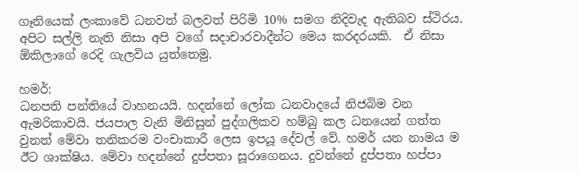ගෑනියෙක් ලංකාවේ ධනවත් බලවත් පිරිමි 10% සමග නිදිවැද ඇතිබව ස්ථිරය. අපිට සල්ලි නැති නිසා අපි වගේ සදාචාරවාදීන්ට මෙය කරදරයකි.  ඒ නිසා ඕකිලාගේ රෙදි ගැලවිය යුත්තෙමු.

හමර්:
ධනපති පන්තියේ වාහනයයි. හදන්නේ ලෝක ධනවාදයේ නිජබිම වන ඇමරිකාවයි. ජයපාල වැනි මිනිසුන් පුද්ගලිකව හම්බු කල ධනයෙන් ගත්ත වුනත් මේවා තනිකරම වංචාකාරී ලෙස ඉපයූ දේවල් වේ. හමර් යන නාමය ම ඊට ශාක්ෂිය. මේවා හදන්නේ දුප්පතා සූරාගෙනය. දුවන්නේ දුප්පතා හප්පා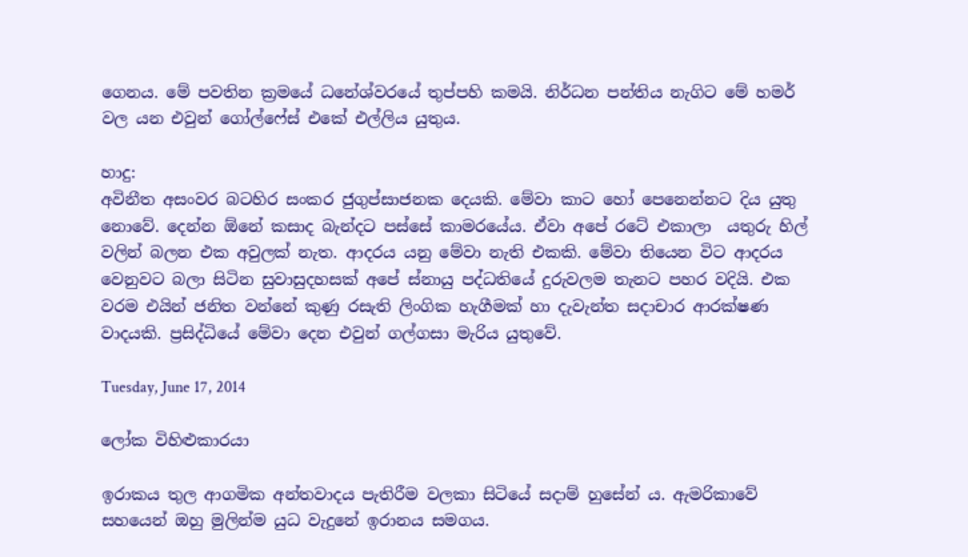ගෙනය. මේ පවතින ක්‍රමයේ ධනේශ්වරයේ තුප්පහි කමයි. නිර්ධන පන්තිය නැගිට මේ හමර් වල යන එවුන් ගෝල්ෆේස් එකේ එල්ලිය යුතුය.

හාදු:
අවිනීත අසංවර බටහිර සංකර ජුගුප්සාජනක දෙයකි. මේවා කාට හෝ පෙනෙන්නට දිය යුතු නොවේ. දෙන්න ඕනේ කසාද බැන්දට පස්සේ කාමරයේය. ඒවා අපේ රටේ එකාලා  යතුරු හිල් වලින් බලන එක අවුලක් නැත. ආදරය යනු මේවා නැති එකකි. මේවා තියෙන විට ආදරය වෙනුවට බලා සිටින සුවාසුදහසක් අපේ ස්නායු පද්ධතියේ දුරුවලම තැනට පහර වදියි. එක වරම එයින් ජනිත වන්නේ කුණු රසැති ලිංගික හැගීමක් හා දැවැන්ත සදාචාර ආරක්ෂණ වාදයකි. ප්‍රසිද්ධියේ මේවා දෙන එවුන් ගල්ගසා මැරිය යුතුවේ.

Tuesday, June 17, 2014

ලෝක විහිළුකාරයා

ඉරාකය තුල ආගමික අන්තවාදය පැතිරීම වලකා සිටියේ සදාම් හුසේන් ය. ඇමරිකාවේ සහයෙන් ඔහු මුලින්ම යුධ වැදුනේ ඉරානය සමගය.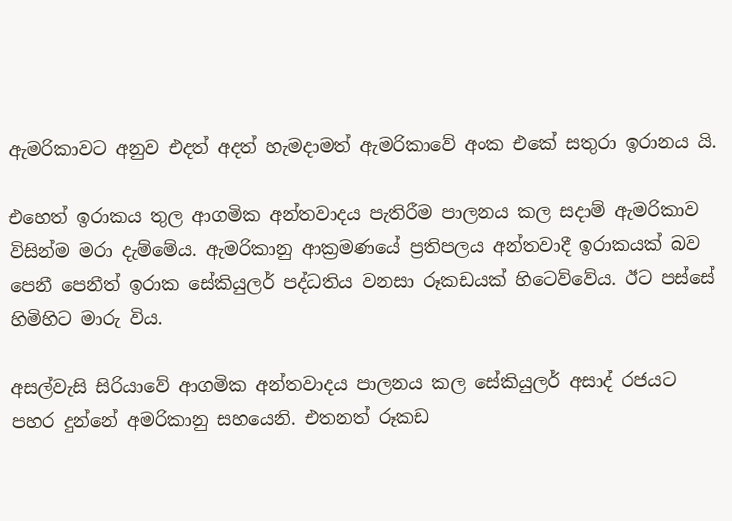ඇමරිකාවට අනුව එදත් අදත් හැමදාමත් ඇමරිකාවේ අංක එකේ සතුරා ඉරානය යි.

එහෙත් ඉරාකය තුල ආගමික අන්තවාදය පැතිරීම පාලනය කල සදාම් ඇමරිකාව විසින්ම මරා දැම්මේය. ඇමරිකානු ආක්‍රමණයේ ප්‍රතිපලය අන්තවාදී ඉරාකයක් බව පෙනී පෙනීත් ඉරාක සේකියුලර් පද්ධතිය වනසා රූකඩයක් හිටෙව්වේය. ඊට පස්සේ හිමිහිට මාරු විය.

අසල්වැසි සිරියාවේ ආගමික අන්තවාදය පාලනය කල සේකියුලර් අසාද් රජයට පහර දුන්නේ අමරිකානු සහයෙනි. එතනත් රූකඩ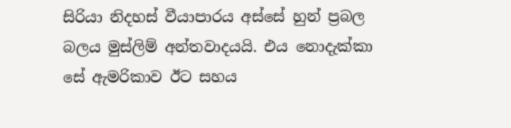සිරියා නිදහස් වීයාපාරය අස්සේ හුන් ප්‍රබල බලය මුස්ලිම් අන්තවාදයයි. එය නොදැක්කා සේ ඇමරිකාව ඊට සහය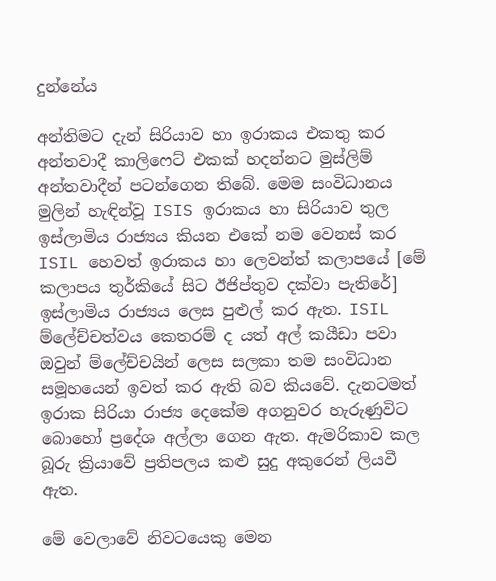දුන්නේය

අන්තිමට දැන් සිරියාව හා ඉරාකය එකතු කර අන්තවාදී කාලිෆෙට් එකක් හදන්නට මුස්ලිම් අන්තවාදීන් පටන්ගෙන තිබේ. මෙම සංවිධානය මුලින් හැඳින්වූ ISIS ඉරාකය හා සිරියාව තුල ඉස්ලාමිය රාජ්‍යය කියන එකේ නම වෙනස් කර ISIL හෙවත් ඉරාකය හා ලෙවන්ත් කලාපයේ [මේ කලාපය තුර්කියේ සිට ඊජිප්තුව දක්වා පැතිරේ] ඉස්ලාමිය රාජ්‍යය ලෙස පුළුල් කර ඇත. ISIL ම්ලේච්චත්වය කෙතරම් ද යත් අල් කයීඩා පවා ඔවුන් ම්ලේච්චයින් ලෙස සලකා තම සංවිධාන සමූහයෙන් ඉවත් කර ඇති බව කියවේ. දැනටමත් ඉරාක සිරියා රාජ්‍ය දෙකේම අගනුවර හැරුණුවිට බොහෝ ප්‍රදේශ අල්ලා ගෙන ඇත. ඇමරිකාව කල බූරු ක්‍රියාවේ ප්‍රතිපලය කළු සුදු අකුරෙන් ලියවී ඇත.

මේ වෙලාවේ නිවටයෙකු මෙන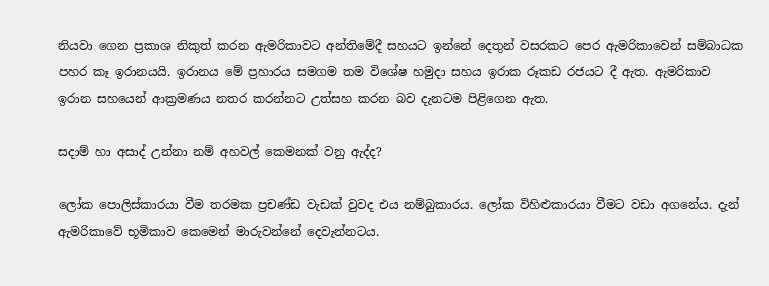නියවා ගෙන ප්‍රකාශ නිකුත් කරන ඇමරිකාවට අන්තිමේදී සහයට ඉන්නේ දෙතුන් වසරකට පෙර ඇමරිකාවෙන් සම්බාධක පහර කෑ ඉරානයයි. ඉරානය මේ ප්‍රහාරය සමගම තම විශේෂ හමුදා සහය ඉරාක රූකඩ රජයට දී ඇත. ඇමරිකාව ඉරාන සහයෙන් ආක්‍රමණය නතර කරන්නට උත්සහ කරන බව දැනටම පිළිගෙන ඇත.

සදාම් හා අසාද් උන්නා නම් අහවල් කෙමනක් වනු ඇද්ද?

ලෝක පොලිස්කාරයා වීම තරමක ප්‍රචණ්ඩ වැඩක් වුවද එය නම්බුකාරය. ලෝක විහිළුකාරයා වීමට වඩා අගනේය. දැන් ඇමරිකාවේ භූමිකාව කෙමෙන් මාරුවන්නේ දෙවැන්නටය.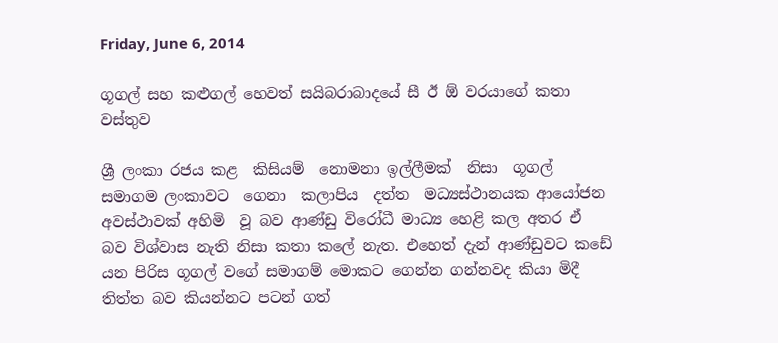Friday, June 6, 2014

ගූගල් සහ කළුගල් හෙවත් සයිබරාබාදයේ සී ඊ ඕ වරයාගේ කතා වස්තුව

ශ්‍රී ලංකා රජය කළ  කිසියම්  නොමනා ඉල්ලීමක්  නිසා  ගූගල් සමාගම ලංකාවට  ගෙනා  කලාපිය  දත්ත  මධ්‍යස්ථානයක ආයෝජන  අවස්ථාවක් අහිමි  වූ බව ආණ්ඩු විරෝධී මාධ්‍ය හෙළි කල අතර ඒ බව විශ්වාස නැති නිසා කතා කලේ නැත. එහෙත් දැන් ආණ්ඩුවට කඩේ යන පිරිස ගූගල් වගේ සමාගම් මොකට ගෙන්න ගන්නවද කියා මිදී තිත්ත බව කියන්නට පටන් ගත්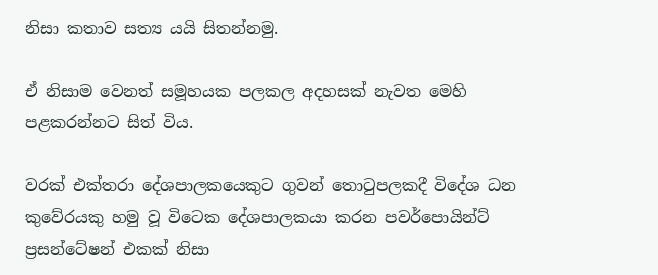නිසා කතාව සත්‍ය යයි සිතන්නමු.

ඒ නිසාම වෙනත් සමූහයක පලකල අදහසක් නැවත මෙහි පළකරන්නට සිත් විය.

වරක් එක්තරා දේශපාලකයෙකුට ගුවන් තොටුපලකදී විදේශ ධන කුවේරයකු හමු වූ විටෙක දේශපාලකයා කරන පවර්පොයින්ට් ප්‍රසන්ටේෂන් එකක් නිසා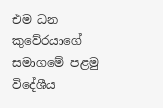එම ධන කුවේරයාගේ සමාගමේ පළමු විදේශීය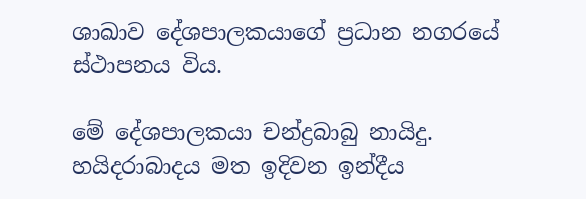ශාඛාව දේශපාලකයාගේ ප්‍රධාන නගරයේ ස්ථාපනය විය.

මේ දේශපාලකයා චන්ද්‍රබාබු නායිදු. හයිදරාබාදය මත ඉදිවන ඉන්දීය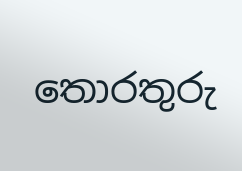තොරතුරු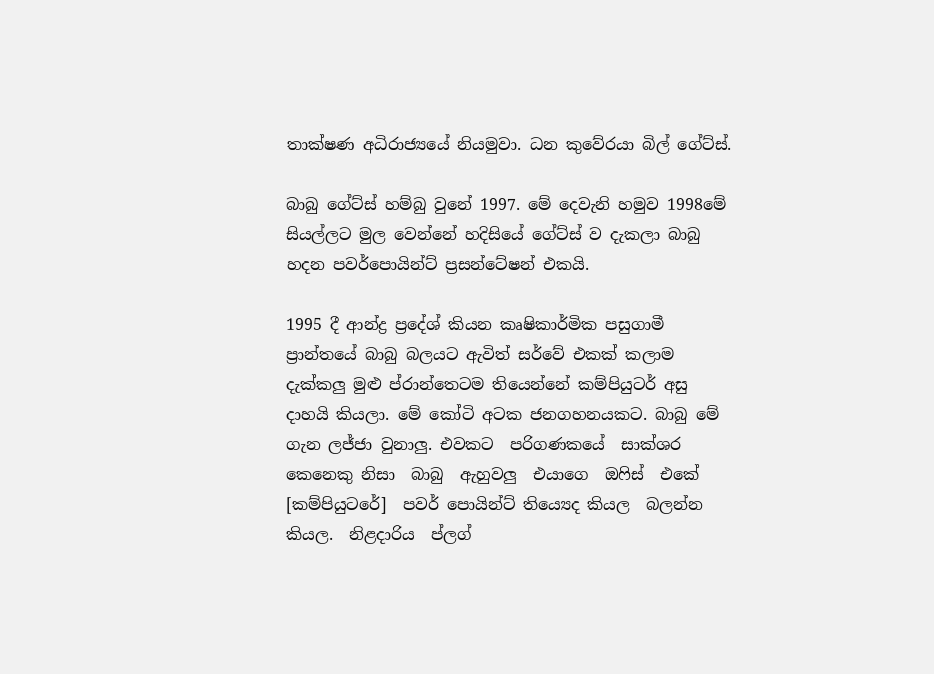තාක්ෂණ අධිරාජ්‍යයේ නියමුවා. ධන කුවේරයා බිල් ගේට්ස්.

බාබු ගේට්ස් හම්බු වුනේ 1997. මේ දෙවැනි හමුව 1998මේ සියල්ලට මුල වෙන්නේ හදිසියේ ගේට්ස් ව දැකලා බාබු හදන පවර්පොයින්ට් ප්‍රසන්ටේෂන් එකයි.

1995 දී ආන්ද්‍ර ප්‍රදේශ් කියන කෘෂිකාර්මික පසුගාමී ප්‍රාන්තයේ බාබු බලයට ඇවිත් සර්වේ එකක් කලාම දැක්කලු මුළු ප්රාන්තෙටම තියෙන්නේ කම්පියුටර් අසු දාහයි කියලා. මේ කෝටි අටක ජනගහනයකට. බාබු මේ ගැන ලජ්ජා වුනාලු. එවකට  පරිගණකයේ  සාක්ශර  කෙනෙකු නිසා  බාබු  ඇහුවලු  එයාගෙ  ඔෆිස්  එකේ [කම්පියුටරේ]  පවර් පොයින්ට් තිය්‍යෙද කියල  බලන්න  කියල.  නිළදාරිය  ප්ලග්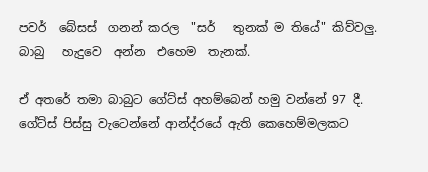පවර්  බේසස්  ගනන් කරල  "සර්   තුනක් ම තියේ" කිව්වලු.  බාබු   හැදුවෙ  අන්න  එහෙම  තැනක්.

ඒ අතරේ තමා බාබුට ගේට්ස් අහම්බෙන් හමු වන්නේ 97 දී. ගේට්ස් පිස්සු වැටෙන්නේ ආන්ද්රයේ ඇති කෙහෙම්මලකට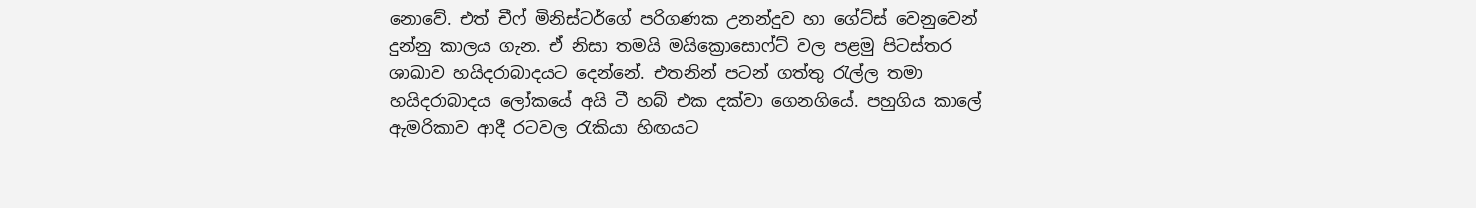නොවේ. එත් චීෆ් මිනිස්ටර්ගේ පරිගණක උනන්දුව හා ගේට්ස් වෙනුවෙන් දුන්නු කාලය ගැන. ඒ නිසා තමයි මයික්‍රොසොෆ්ට් වල පළමු පිටස්තර ශාඛාව හයිදරාබාදයට දෙන්නේ. එතනින් පටන් ගත්තු රැල්ල තමා හයිදරාබාදය ලෝකයේ අයි ටී හබ් එක දක්වා ගෙනගියේ. පහුගිය කාලේ ඇමරිකාව ආදී රටවල රැකියා හිඟයට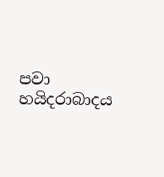පවා හයිදරාබාදය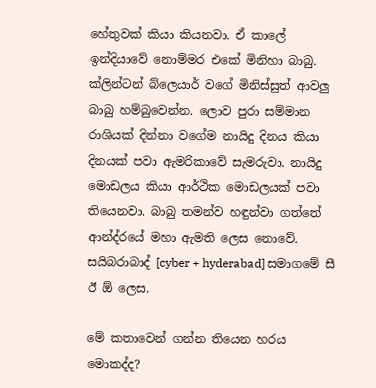හේතුවක් කියා කියනවා. ඒ කාලේ ඉන්දියාවේ නොම්මර එකේ මිනිහා බාබු. ක්ලින්ටන් බ්ලෙයාර් වගේ මිනිස්සුත් ආවලු බාබු හම්බුවෙන්න. ලොව පුරා සම්මාන රාශියක් දින්නා වගේම නායිදු දිනය කියා දිනයක් පවා ඇමරිකාවේ සැමරුවා. නායිදු මොඩලය කියා ආර්ථික මොඩලයක් පවා තියෙනවා. බාබු තමන්ව හඳුන්වා ගත්තේ ආන්ද්රයේ මහා ඇමති ලෙස නොවේ. සයිබරාබාද් [cyber + hyderabad] සමාගමේ සී ඊ ඕ ලෙස.

මේ කතාවෙන් ගන්න තියෙන හරය මොකද්ද?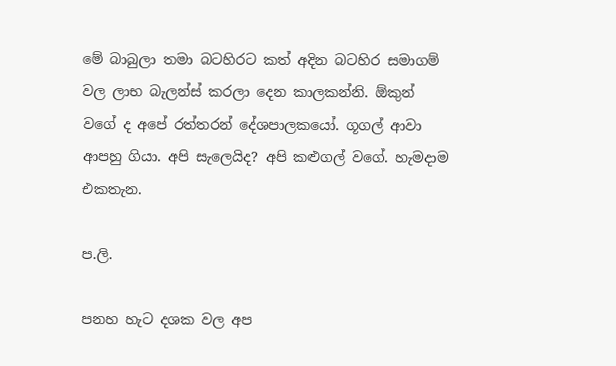මේ බාබුලා තමා බටහිරට කත් අදින බටහිර සමාගම් වල ලාභ බැලන්ස් කරලා දෙන කාලකන්නි. ඕකුන් වගේ ද අපේ රත්තරන් දේශපාලකයෝ. ගූගල් ආවා ආපහු ගියා. අපි සැලෙයිද? අපි කළුගල් වගේ. හැමදාම එකතැන.

ප.ලි.

පනහ හැට දශක වල අප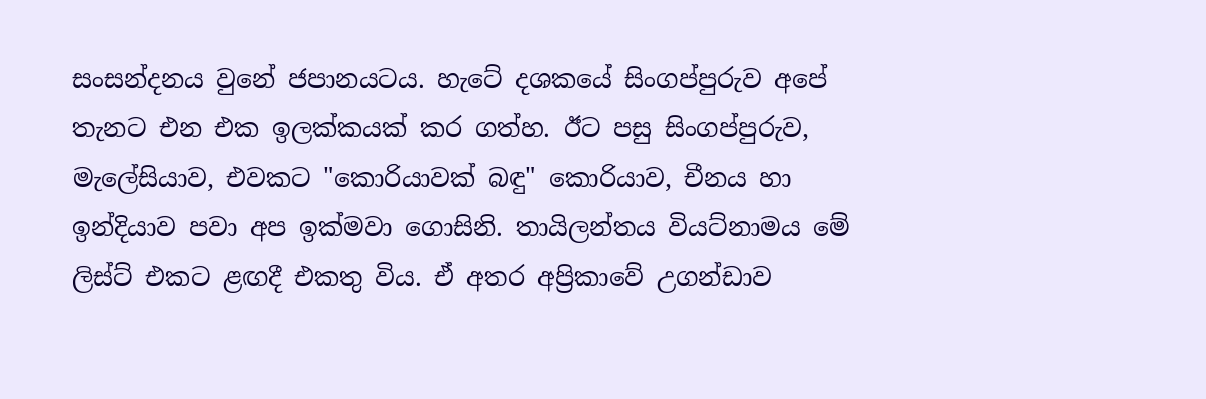සංසන්දනය වුනේ ජපානයටය. හැටේ දශකයේ සිංගප්පුරුව අපේ තැනට එන එක ඉලක්කයක් කර ගත්හ. ඊට පසු සිංගප්පුරුව, මැලේසියාව, එවකට "කොරියාවක් බඳු" කොරියාව, චීනය හා ඉන්දියාව පවා අප ඉක්මවා ගොසිනි. තායිලන්තය වියට්නාමය මේ ලිස්ට් එකට ළඟදී එකතු විය. ඒ අතර අප්‍රිකාවේ උගන්ඩාව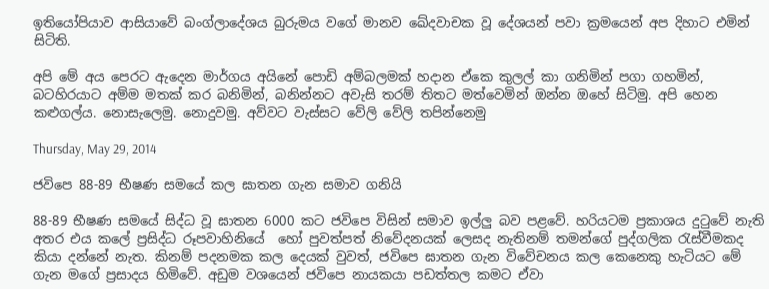ඉතියෝපියාව ආසියාවේ බංග්ලාදේශය බුරුමය වගේ මානව ඛේදවාචක වූ දේශයන් පවා ක්‍රමයෙන් අප දිහාට එමින් සිටිති.

අපි මේ අය පෙරට ඇදෙන මාර්ගය අයිනේ පොඩි අම්බලමක් හදාන ඒකෙ කුලල් කා ගනිමින් පගා ගහමින්, බටහිරයාට අම්ම මතක් කර බනිමින්, බනින්නට අවැසි තරම් තිතට මත්වෙමින් ඔන්න ඔහේ සිටිමු. අපි හෙන කළුගල්ය. නොසැලෙමු. නොදුවමු. අව්වට වැස්සට වේලි වේලි තපින්නෙමු

Thursday, May 29, 2014

ජවිපෙ 88-89 භීෂණ සමයේ කල ඝාතන ගැන සමාව ගනියි

88-89 භීෂණ සමයේ සිද්ධ වූ ඝාතන 6000 කට ජවිපෙ විසින් සමාව ඉල්ලු බව පළවේ. හරියටම ප්‍රකාශය දුටුවේ නැති අතර එය කලේ ප්‍රසිද්ධ රූපවාහිනියේ  හෝ පුවත්පත් නිවේදනයක් ලෙසද නැතිනම් තමන්ගේ පුද්ගලික රැස්වීමකද කියා දන්නේ නැත. කිනම් පදනමක කල දෙයක් වුවත්, ජවිපෙ ඝාතන ගැන විවේචනය කල කෙනෙකු හැටියට මේ ගැන මගේ ප්‍රසාදය හිමිවේ. අඩුම වශයෙන් ජවිපෙ නායකයා පඩත්තල කමට ඒවා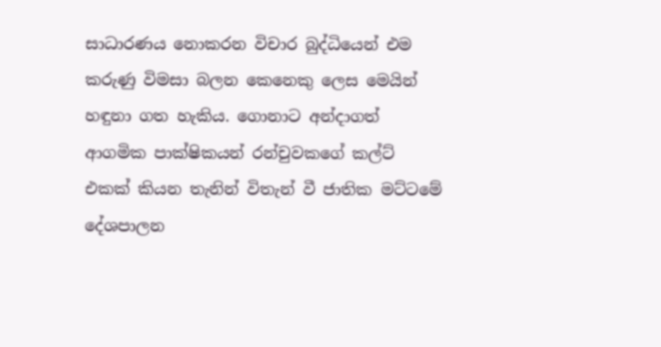සාධාරණය නොකරන විචාර බුද්ධියෙන් එම කරුණු විමසා බලන කෙනෙකු ලෙස මෙයින් හඳුනා ගත හැකිය. ගොනාට අන්දාගත් ආගමික පාක්ෂිකයන් රන්චුවකගේ කල්ට් එකක් කියන තැනින් විතැන් වී ජාතික මට්ටමේ දේශපාලන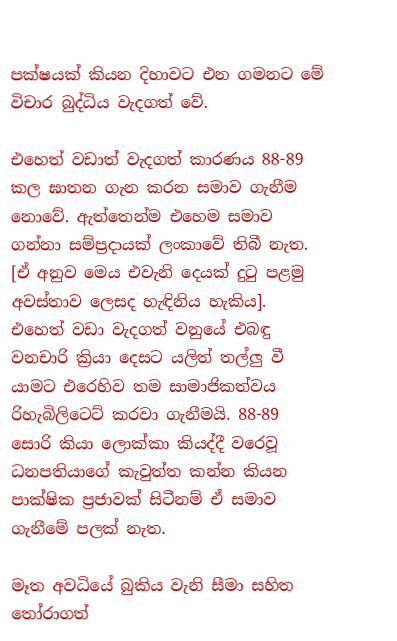පක්ෂයක් කියන දිහාවට එන ගමනට මේ විචාර බුද්ධිය වැදගත් වේ.

එහෙත් වඩාත් වැදගත් කාරණය 88-89 කල ඝාතන ගැන කරන සමාව ගැනීම නොවේ. ඇත්තෙන්ම එහෙම සමාව ගන්නා සම්ප්‍රදායක් ලංකාවේ තිබී නැත. [ඒ අනුව මෙය එවැනි දෙයක් දුටු පළමු අවස්තාව ලෙසද හැඳිනිය හැකිය]. එහෙත් වඩා වැදගත් වනුයේ එබඳු වනචාරි ක්‍රියා දෙසට යලිත් තල්ලු වී යාමට එරෙහිව තම සාමාජිකත්වය රිහැබිලිටෙට් කරවා ගැනීමයි. 88-89 සොරි කියා ලොක්කා කියද්දී වරෙවූ ධනපතියාගේ කැවුත්ත කන්න කියන පාක්ෂික ප්‍රජාවක් සිටීනම් ඒ සමාව ගැනීමේ පලක් නැත.

මෑත අවධියේ බුකිය වැනි සීමා සහිත තෝරාගත්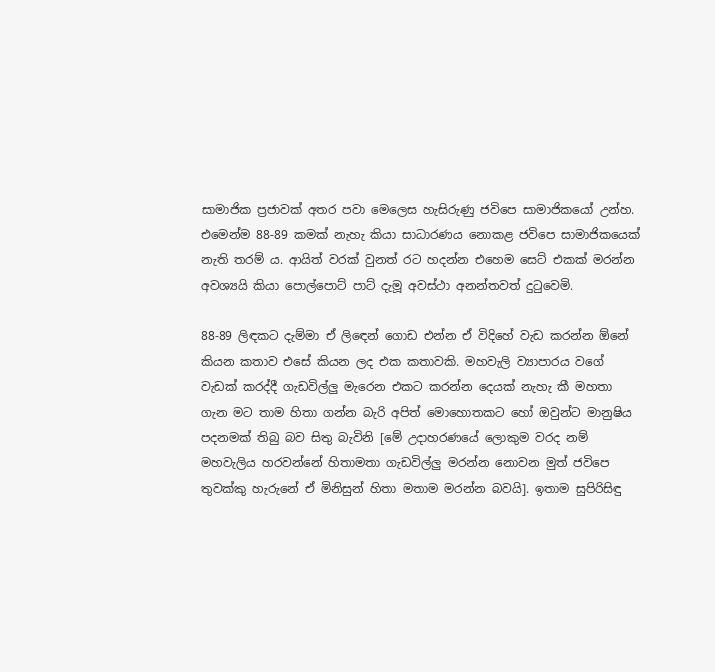සාමාජික ප්‍රජාවක් අතර පවා මෙලෙස හැසිරුණු ජවිපෙ සාමාජිකයෝ උන්හ. එමෙන්ම 88-89 කමක් නැහැ කියා සාධාරණය නොකළ ජවිපෙ සාමාජිකයෙක් නැති තරම් ය. ආයිත් වරක් වුනත් රට හදන්න එහෙම සෙට් එකක් මරන්න අවශ්‍යයි කියා පොල්පොට් පාට් දැමූ අවස්ථා අනන්තවත් දුටුවෙමි.

88-89 ලිඳකට දැම්මා ඒ ලිඳෙන් ගොඩ එන්න ඒ විදිහේ වැඩ කරන්න ඕනේ කියන කතාව එසේ කියන ලද එක කතාවකි. මහවැලි ව්‍යාපාරය වගේ වැඩක් කරද්දී ගැඩවිල්ලු මැරෙන එකට කරන්න දෙයක් නැහැ කී මහතා ගැන මට තාම හිතා ගන්න බැරි අපිත් මොහොතකට හෝ ඔවුන්ට මානුෂිය පදනමක් තිබු බව සිතු බැවිනි [මේ උදාහරණයේ ලොකුම වරද නම් මහවැලිය හරවන්නේ හිතාමතා ගැඩවිල්ලු මරන්න නොවන මුත් ජවිපෙ තුවක්කු හැරුනේ ඒ මිනිසුන් හිතා මතාම මරන්න බවයි]. ඉතාම සුපිරිසිඳු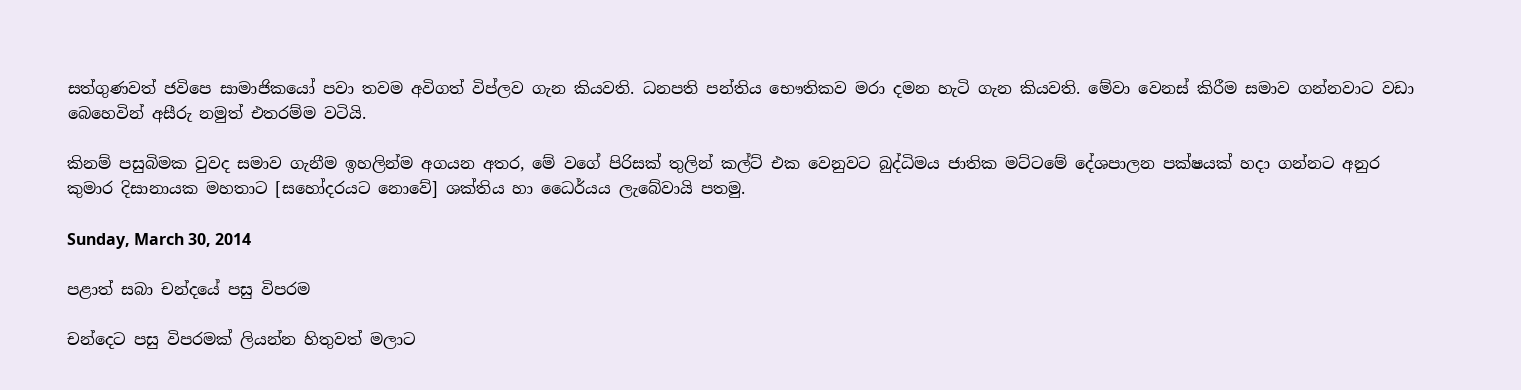සත්ගුණවත් ජවිපෙ සාමාජිකයෝ පවා තවම අවිගත් විප්ලව ගැන කියවති. ධනපති පන්තිය භෞතිකව මරා දමන හැටි ගැන කියවති. මේවා වෙනස් කිරීම සමාව ගන්නවාට වඩා බෙහෙවින් අසීරු නමුත් එතරම්ම වටියි.

කිනම් පසුබිමක වුවද සමාව ගැනීම ඉහලින්ම අගයන අතර, මේ වගේ පිරිසක් තුලින් කල්ට් එක වෙනුවට බුද්ධිමය ජාතික මට්ටමේ දේශපාලන පක්ෂයක් හදා ගන්නට අනුර කුමාර දිසානායක මහතාට [සහෝදරයට නොවේ] ශක්තිය හා ධෛර්යය ලැබේවායි පතමු.

Sunday, March 30, 2014

පළාත් සබා චන්දයේ පසු විපරම

චන්දෙට පසු විපරමක් ලියන්න හිතුවත් මලාට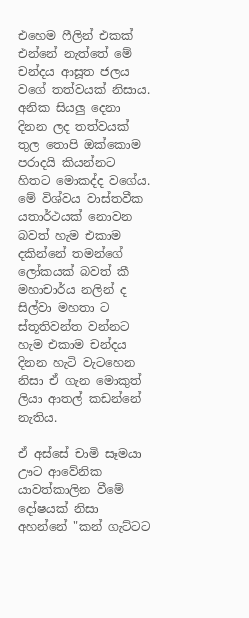එහෙම ෆීලින් එකක් එන්නේ නැත්තේ මේ චන්දය ආසූත ජලය වගේ තත්වයක් නිසාය. අනික සියලු දෙනා දිනන ලද තත්වයක් තුල තොපි ඔක්කොම පරාදයි කියන්නට හිතට මොකද්ද වගේය. මේ විශ්වය වාස්තවීක යතාර්ථයක් නොවන බවත් හැම එකාම දකින්නේ තමන්ගේ ලෝකයක් බවත් කී මහාචාර්ය නලින් ද සිල්වා මහතා ට ස්තූතිවන්ත වන්නට හැම එකාම චන්දය දිනන හැටි වැටහෙන නිසා ඒ ගැන මොකුත් ලියා ආතල් කඩන්නේ නැතිය.

ඒ අස්සේ චාමි සෑමයා ඌට ආවේනික යාවත්කාලින වීමේ දෝෂයක් නිසා අහන්නේ "කන් ගැට්ටට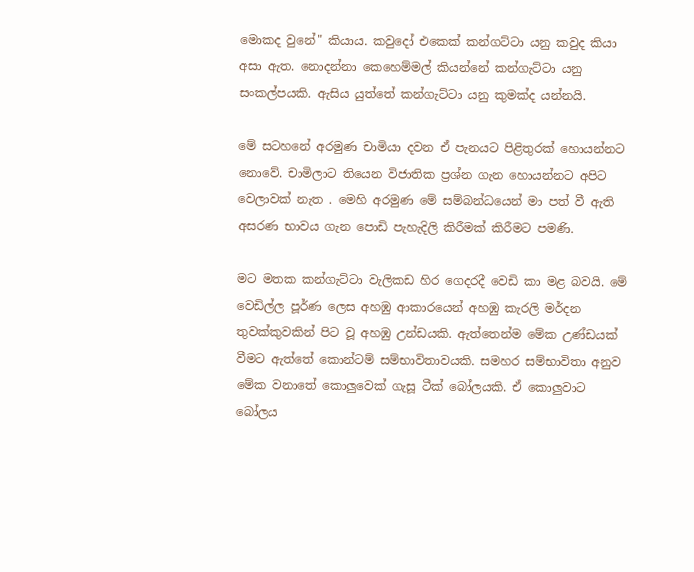මොකද වුනේ" කියාය. කවුදෝ එකෙක් කන්ගට්ටා යනු කවුද කියා අසා ඇත. නොදන්නා කෙහෙම්මල් කියන්නේ කන්ගැට්ටා යනු සංකල්පයකි. ඇසිය යුත්තේ කන්ගැට්ටා යනු කුමක්ද යන්නයි.

මේ සටහනේ අරමුණ චාමියා දවන ඒ පැනයට පිළිතුරක් හොයන්නට නොවේ. චාමිලාට තියෙන විජාතික ප්‍රශ්න ගැන හොයන්නට අපිට වෙලාවක් නැත . මෙහි අරමුණ මේ සම්බන්ධයෙන් මා පත් වී ඇති අසරණ භාවය ගැන පොඩි පැහැදිලි කිරීමක් කිරීමට පමණි.

මට මතක කන්ගැට්ටා වැලිකඩ හිර ගෙදරදී වෙඩි කා මළ බවයි. මේ වෙඩිල්ල පූර්ණ ලෙස අහඹු ආකාරයෙන් අහඹු කැරලි මර්දන තුවක්කුවකින් පිට වූ අහඹු උන්ඩයකි. ඇත්තෙන්ම මේක උණ්ඩයක් වීමට ඇත්තේ කොන්ටම් සම්භාවිතාවයකි. සමහර සම්භාවිතා අනුව මේක වනාතේ කොලුවෙක් ගැසූ ටීක් බෝලයකි. ඒ කොලුවාට බෝලය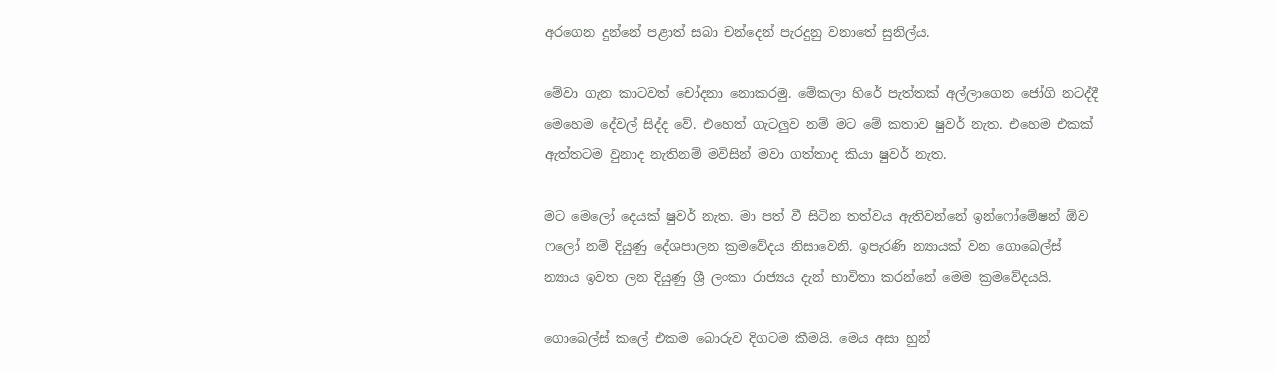අරගෙන දුන්නේ පළාත් සබා චන්දෙන් පැරදුනු වනාතේ සුනිල්ය.

මේවා ගැන කාටවත් චෝදනා නොකරමු. මේකලා හිරේ පැත්තක් අල්ලාගෙන ජෝගි නටද්දී මෙහෙම දේවල් සිද්ද වේ. එහෙත් ගැටලුව නම් මට මේ කතාව ෂුවර් නැත. එහෙම එකක් ඇත්තටම වුනාද නැතිනම් මවිසින් මවා ගත්තාද කියා ෂුවර් නැත.

මට මෙලෝ දෙයක් ෂුවර් නැත. මා පත් වී සිටින තත්වය ඇතිවන්නේ ඉන්ෆෝමේෂන් ඕව ෆලෝ නම් දියුණු දේශපාලන ක්‍රමවේදය නිසාවෙනි. ඉපැරණි න්‍යායක් වන ගොබෙල්ස් න්‍යාය ඉවත ලන දියුණු ශ්‍රී ලංකා රාජ්‍යය දැන් භාවිතා කරන්නේ මෙම ක්‍රමවේදයයි.

ගොබෙල්ස් කලේ එකම බොරුව දිගටම කීමයි. මෙය අසා හුන්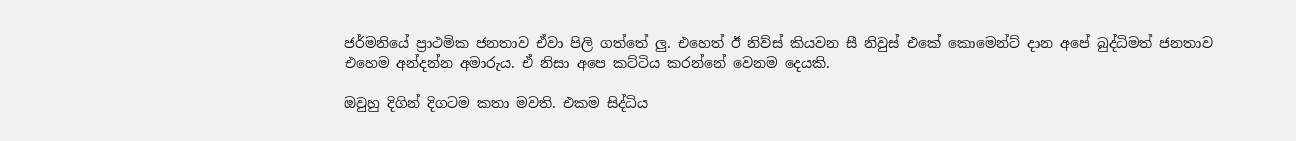ජර්මනියේ ප්‍රාථමික ජනතාව ඒවා පිලි ගත්තේ ලු. එහෙත් ඊ නිව්ස් කියවන සී නිවුස් එකේ කොමෙන්ට් දාන අපේ බුද්ධිමත් ජනතාව එහෙම අන්දන්න අමාරුය. ඒ නිසා අපෙ කට්ටිය කරන්නේ වෙනම දෙයකි.

ඔවුහු දිගින් දිගටම කතා මවති. එකම සිද්ධිය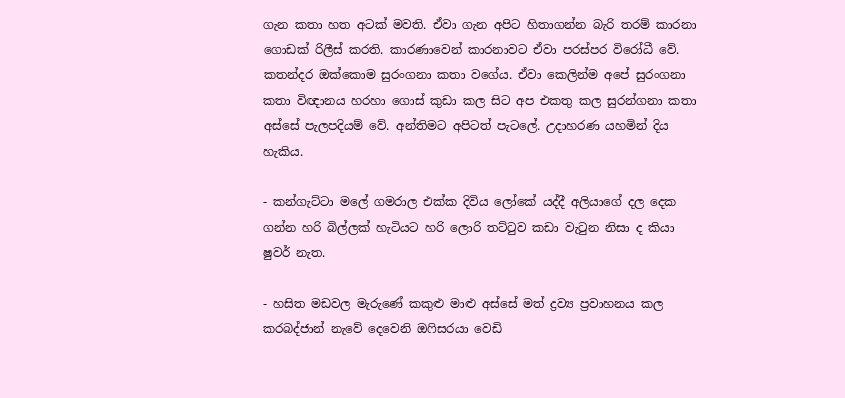ගැන කතා හත අටක් මවති. ඒවා ගැන අපිට හිතාගන්න බැරි තරම් කාරනා ගොඩක් රිලීස් කරති. කාරණාවෙන් කාරනාවට ඒවා පරස්පර විරෝධී වේ. කතන්දර ඔක්කොම සුරංගනා කතා වගේය. ඒවා කෙලින්ම අපේ සුරංගනා කතා විඥානය හරහා ගොස් කුඩා කල සිට අප එකතු කල සුරන්ගනා කතා අස්සේ පැලපදියම් වේ. අන්තිමට අපිටත් පැටලේ. උදාහරණ යහමින් දිය හැකිය.

- කන්ගැට්ටා මලේ ගමරාල එක්ක දිවිය ලෝකේ යද්දී අලියාගේ දල දෙක ගන්න හරි බිල්ලක් හැටියට හරි ලොරි තට්ටුව කඩා වැටුන නිසා ද කියා ෂුවර් නැත.

- හසිත මඩවල මැරුණේ කකුළු මාළු අස්සේ මත් ද්‍රව්‍ය ප්‍රවාහනය කල කරබද්ජාන් නැවේ දෙවෙනි ඔෆිසරයා වෙඩි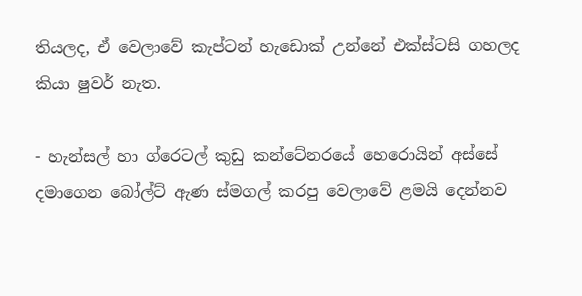තියලද, ඒ වෙලාවේ කැප්ටන් හැඩොක් උන්නේ එක්ස්ටසි ගහලද කියා ෂුවර් නැත.

- හැන්සල් හා ග්රෙටල් කුඩු කන්ටේනරයේ හෙරොයින් අස්සේ දමාගෙන බෝල්ට් ඇණ ස්මගල් කරපු වෙලාවේ ළමයි දෙන්නව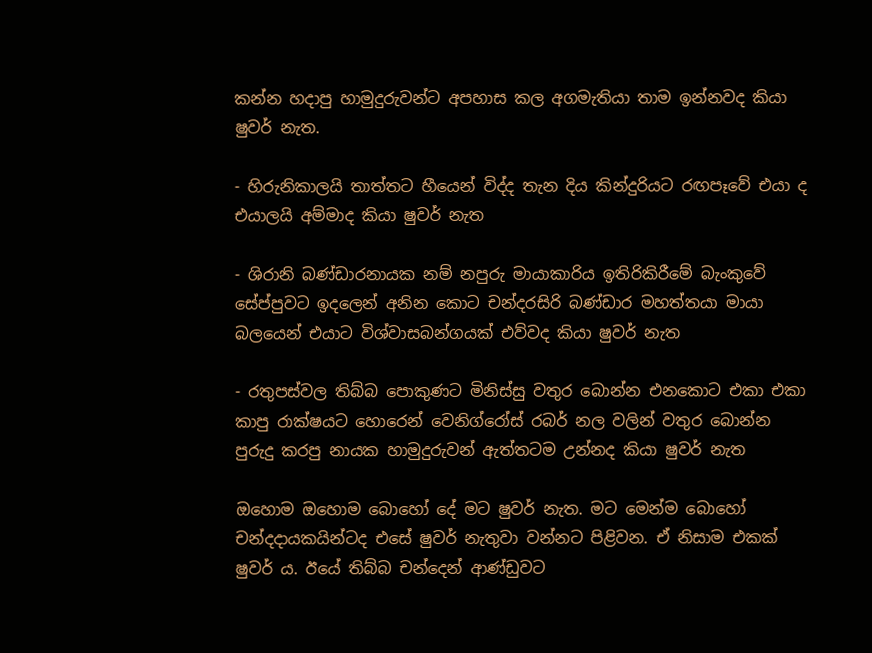කන්න හදාපු හාමුදුරුවන්ට අපහාස කල අගමැතියා තාම ඉන්නවද කියා ෂුවර් නැත.

- හිරුනිකාලයි තාත්තට හීයෙන් විද්ද තැන දිය කින්දුරියට රඟපෑවේ එයා ද එයාලයි අම්මාද කියා ෂුවර් නැත

- ශිරානි බණ්ඩාරනායක නම් නපුරු මායාකාරිය ඉතිරිකිරීමේ බැංකුවේ සේප්පුවට ඉදලෙන් අනින කොට චන්දරසිරි බණ්ඩාර මහත්තයා මායා බලයෙන් එයාට විශ්වාසබන්ගයක් එව්වද කියා ෂුවර් නැත

- රතුපස්වල තිබ්බ පොකුණට මිනිස්සු වතුර බොන්න එනකොට එකා එකා කාපු රාක්ෂයට හොරෙන් වෙනිග්රෝස් රබර් නල වලින් වතුර බොන්න පුරුදු කරපු නායක හාමුදුරුවන් ඇත්තටම උන්නද කියා ෂුවර් නැත

ඔහොම ඔහොම බොහෝ දේ මට ෂුවර් නැත. මට මෙන්ම බොහෝ චන්දදායකයින්ටද එසේ ෂුවර් නැතුවා වන්නට පිළිවන. ඒ නිසාම එකක් ෂුවර් ය. ඊයේ තිබ්බ චන්දෙන් ආණ්ඩුවට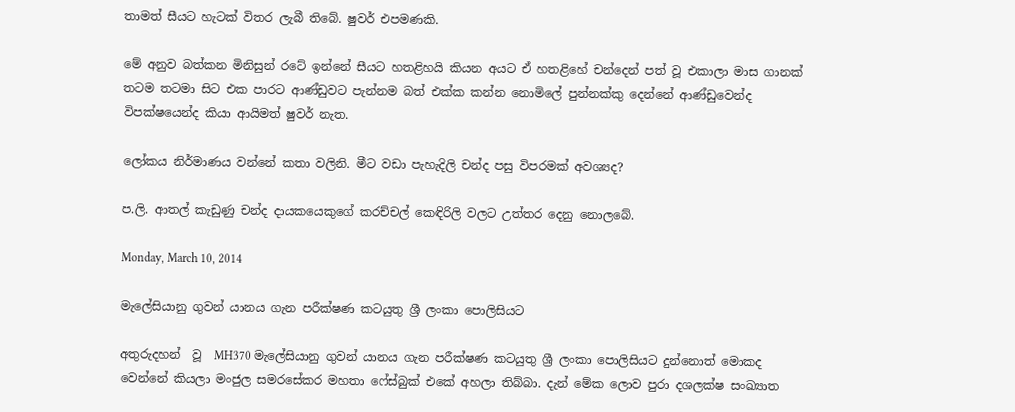තාමත් සීයට හැටක් විතර ලැබී තිබේ. ෂුවර් එපමණකි.

මේ අනුව බත්කන මිනිසුන් රටේ ඉන්නේ සීයට හතළිහයි කියන අයට ඒ හතළිහේ චන්දෙන් පත් වූ එකාලා මාස ගානක් තටම තටමා සිට එක පාරට ආණ්ඩුවට පැන්නම බත් එක්ක කන්න නොමිලේ පුන්නක්කු දෙන්නේ ආණ්ඩුවෙන්ද විපක්ෂයෙන්ද කියා ආයිමත් ෂුවර් නැත.

ලෝකය නිර්මාණය වන්නේ කතා වලිනි. මීට වඩා පැහැදිලි චන්ද පසු විපරමක් අවශ්‍යද?

ප.ලි. ආතල් කැඩුණු චන්ද දායකයෙකුගේ කරච්චල් කෙඳිරිලි වලට උත්තර දෙනු නොලබේ.

Monday, March 10, 2014

මැලේසියානු ගුවන් යානය ගැන පරීක්ෂණ කටයුතු ශ්‍රී ලංකා පොලිසියට

අතුරුදහන්  වූ  MH370 මැලේසියානු ගුවන් යානය ගැන පරීක්ෂණ කටයුතු ශ්‍රී ලංකා පොලිසියට දුන්නොත් මොකද වෙන්නේ කියලා මංජුල සමරසේකර මහතා ෆේස්බුක් එකේ අහලා තිබ්බා. දැන් මේක ලොව පුරා දශලක්ෂ සංඛ්‍යාත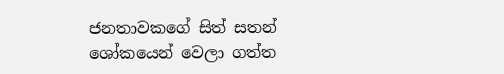ජනතාවකගේ සිත් සතන් ශෝකයෙන් වෙලා ගත්ත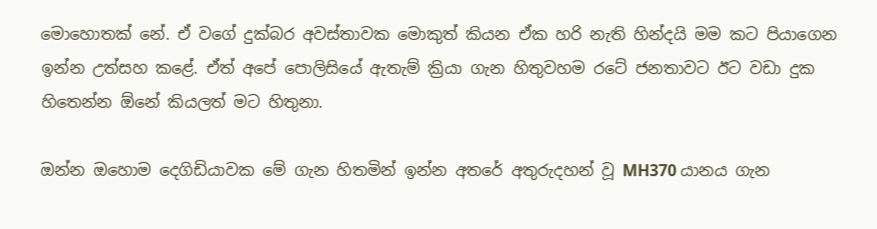මොහොතක් නේ. ඒ වගේ දුක්බර අවස්තාවක මොකුත් කියන ඒක හරි නැති හින්දයි මම කට පියාගෙන ඉන්න උත්සහ කළේ. ඒත් අපේ පොලිසියේ ඇතැම් ක්‍රියා ගැන හිතුවහම රටේ ජනතාවට ඊට වඩා දුක හිතෙන්න ඕනේ කියලත් මට හිතුනා.

ඔන්න ඔහොම දෙගිඩියාවක මේ ගැන හිතමින් ඉන්න අතරේ අතුරුදහන් වූ MH370 යානය ගැන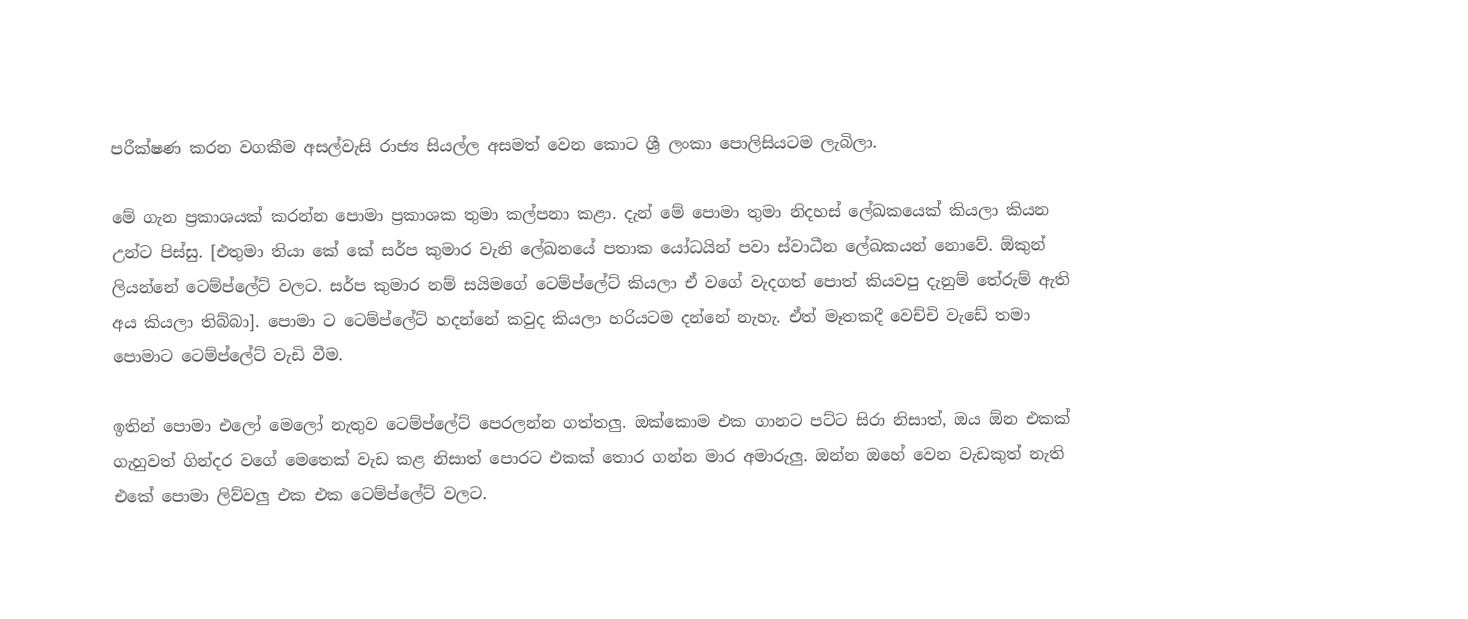පරීක්ෂණ කරන වගකීම අසල්වැසි රාජ්‍ය සියල්ල අසමත් වෙන කොට ශ්‍රී ලංකා පොලිසියටම ලැබිලා.

මේ ගැන ප්‍රකාශයක් කරන්න පොමා ප්‍රකාශක තුමා කල්පනා කළා. දැන් මේ පොමා තුමා නිදහස් ලේඛකයෙක් කියලා කියන උන්ට පිස්සු. [එතුමා තියා කේ කේ සර්ප කුමාර වැනි ලේඛනයේ පතාක යෝධයින් පවා ස්වාධීන ලේඛකයන් නොවේ. ඕකුන් ලියන්නේ ටෙම්ප්ලේට් වලට. සර්ප කුමාර නම් සයිමගේ ටෙම්ප්ලේට් කියලා ඒ වගේ වැදගත් පොත් කියවපු දැනුම් තේරුම් ඇති අය කියලා තිබ්බා]. පොමා ට ටෙම්ප්ලේට් හදන්නේ කවුද කියලා හරියටම දන්නේ නැහැ. ඒත් මෑතකදී වෙච්චි වැඩේ තමා පොමාට ටෙම්ප්ලේට් වැඩි වීම.

ඉතින් පොමා එලෝ මෙලෝ නැතුව ටෙම්ප්ලේට් පෙරලන්න ගත්තලු. ඔක්කොම එක ගානට පට්ට සිරා නිසාත්, ඔය ඕන එකක් ගැහුවත් ගින්දර වගේ මෙතෙක් වැඩ කළ නිසාත් පොරට එකක් තොර ගන්න මාර අමාරුලු. ඔන්න ඔහේ වෙන වැඩකුත් නැති එකේ පොමා ලිව්වලු එක එක ටෙම්ප්ලේට් වලට.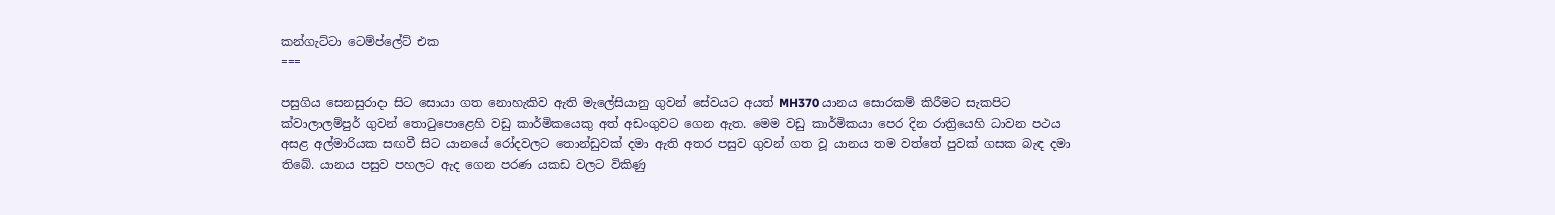කන්ගැට්ටා ටෙම්ප්ලේට් එක
===

පසුගිය සෙනසුරාදා සිට සොයා ගත නොහැකිව ඇති මැලේසියානු ගුවන් සේවයට අයත් MH370 යානය සොරකම් කිරීමට සැකපිට ක්වාලාලම්පුර් ගුවන් තොටුපොළෙහි වඩු කාර්මිකයෙකු අත් අඩංගුවට ගෙන ඇත. මෙම වඩු කාර්මිකයා පෙර දින රාත්‍රියෙහි ධාවන පථය අසළ අල්මාරියක සඟවී සිට යානයේ රෝදවලට තොන්ඩුවක් දමා ඇති අතර පසුව ගුවන් ගත වූ යානය තම වත්තේ පුවක් ගසක බැඳ දමා තිබේ. යානය පසුව පහලට ඇද ගෙන පරණ යකඩ වලට විකිණු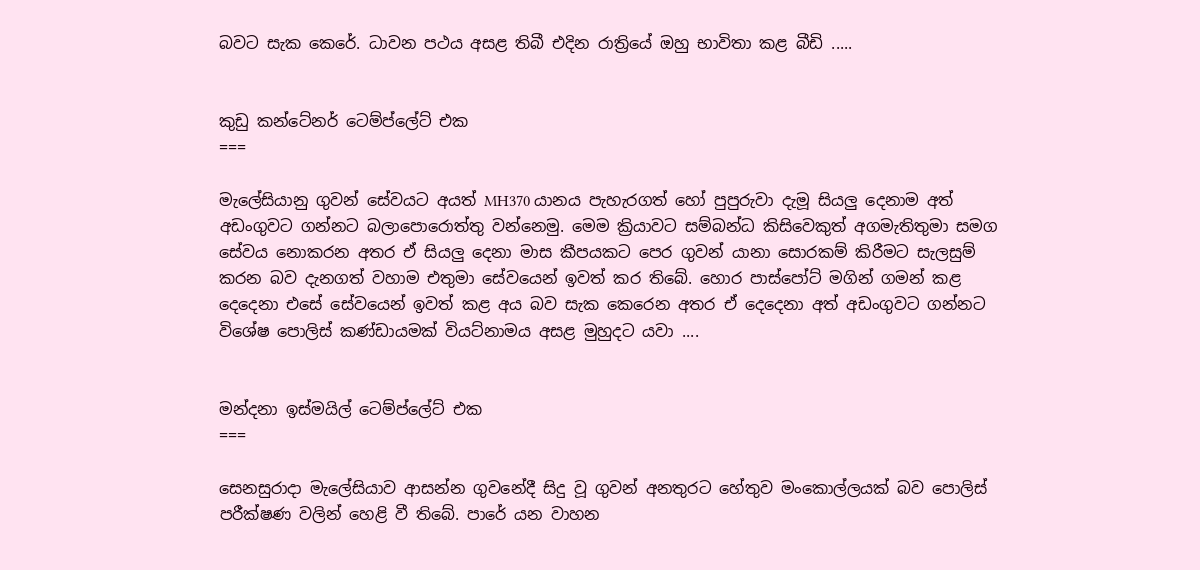බවට සැක කෙරේ. ධාවන පථය අසළ තිබී එදින රාත්‍රියේ ඔහු භාවිතා කළ බීඩි .....


කුඩු කන්ටේනර් ටෙම්ප්ලේට් එක
===

මැලේසියානු ගුවන් සේවයට අයත් MH370 යානය පැහැරගත් හෝ පුපුරුවා දැමූ සියලු දෙනාම අත් අඩංගුවට ගන්නට බලාපොරොත්තු වන්නෙමු. මෙම ක්‍රියාවට සම්බන්ධ කිසිවෙකුත් අගමැතිතුමා සමග සේවය නොකරන අතර ඒ සියලු දෙනා මාස කීපයකට පෙර ගුවන් යානා සොරකම් කිරීමට සැලසුම් කරන බව දැනගත් වහාම එතුමා සේවයෙන් ඉවත් කර තිබේ. හොර පාස්පෝට් මගින් ගමන් කළ දෙදෙනා එසේ සේවයෙන් ඉවත් කළ අය බව සැක කෙරෙන අතර ඒ දෙදෙනා අත් අඩංගුවට ගන්නට විශේෂ පොලිස් කණ්ඩායමක් වියට්නාමය අසළ මුහුදට යවා ....


මන්දනා ඉස්මයිල් ටෙම්ප්ලේට් එක
===

සෙනසුරාදා මැලේසියාව ආසන්න ගුවනේදී සිදු වූ ගුවන් අනතුරට හේතුව මංකොල්ලයක් බව පොලිස් පරීක්ෂණ වලින් හෙළි වී තිබේ. පාරේ යන වාහන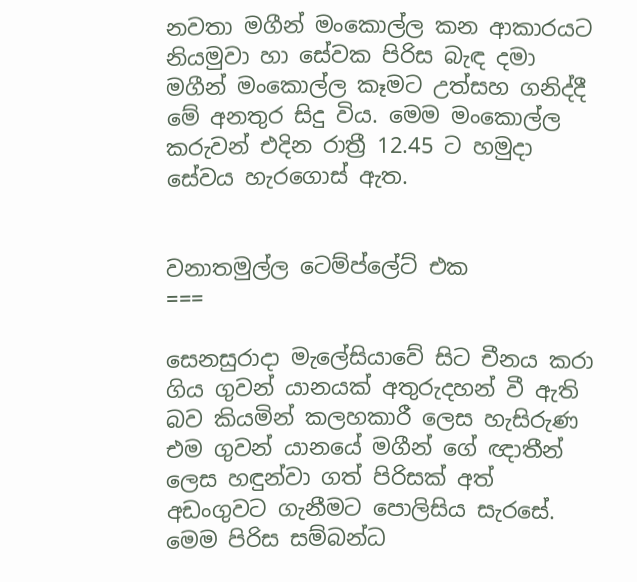නවතා මගීන් මංකොල්ල කන ආකාරයට නියමුවා හා සේවක පිරිස බැඳ දමා මගීන් මංකොල්ල කෑමට උත්සහ ගනිද්දී මේ අනතුර සිදු විය. මෙම මංකොල්ල කරුවන් එදින රාත්‍රී 12.45 ට හමුදා සේවය හැරගොස් ඇත.


වනාතමුල්ල ටෙම්ප්ලේට් එක
===

සෙනසුරාදා මැලේසියාවේ සිට චීනය කරා ගිය ගුවන් යානයක් අතුරුදහන් වී ඇති බව කියමින් කලහකාරී ලෙස හැසිරුණ එම ගුවන් යානයේ මගීන් ගේ ඥාතීන් ලෙස හඳුන්වා ගත් පිරිසක් අත් අඩංගුවට ගැනීමට පොලිසිය සැරසේ. මෙම පිරිස සම්බන්ධ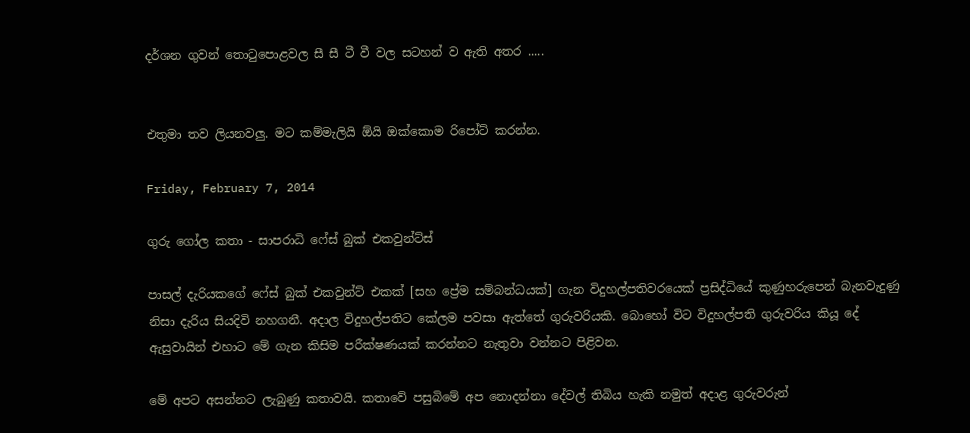දර්ශන ගුවන් තොටුපොළවල සී සී ටී වී වල සටහන් ව ඇති අතර .....


එතුමා තව ලියනවලු. මට කම්මැලියි ඕයි ඔක්කොම රිපෝට් කරන්න.

Friday, February 7, 2014

ගුරු ගෝල කතා - සාපරාධි ෆේස් බුක් එකවුන්ට්ස්

පාසල් දැරියකගේ ෆේස් බුක් එකවුන්ට් එකක් [සහ ප්‍රේම සම්බන්ධයක්] ගැන විදුහල්පතිවරයෙක් ප්‍රසිද්ධියේ කුණුහරුපෙන් බැනවැදුණු නිසා දැරිය සියදිවි නහගනී. අදාල විදුහල්පතිට කේලම පවසා ඇත්තේ ගුරුවරියකි. බොහෝ විට විදුහල්පති ගුරුවරිය කියූ දේ ඇසුවායින් එහාට මේ ගැන කිසිම පරීක්ෂණයක් කරන්නට නැතුවා වන්නට පිළිවන.

මේ අපට අසන්නට ලැබුණු කතාවයි. කතාවේ පසුබිමේ අප නොදන්නා දේවල් තිබිය හැකි නමුත් අදාළ ගුරුවරුන්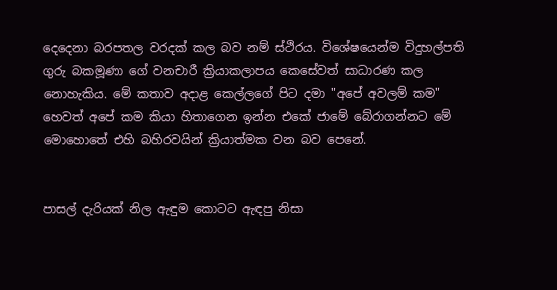දෙදෙනා බරපතල වරදක් කල බව නම් ස්ථිරය. විශේෂයෙන්ම විදුහල්පති ගුරු බකමූණා ගේ වනචාරී ක්‍රියාකලාපය කෙසේවත් සාධාරණ කල නොහැකිය. මේ කතාව අදාළ කෙල්ලගේ පිට දමා "අපේ අවලම් කම" හෙවත් අපේ කම කියා හිතාගෙන ඉන්න එකේ ජාමේ බේරාගන්නට මේ මොහොතේ එහි බහිරවයින් ක්‍රියාත්මක වන බව පෙනේ.


පාසල් දැරියක් නිල ඇඳුම කොටට ඇඳපු නිසා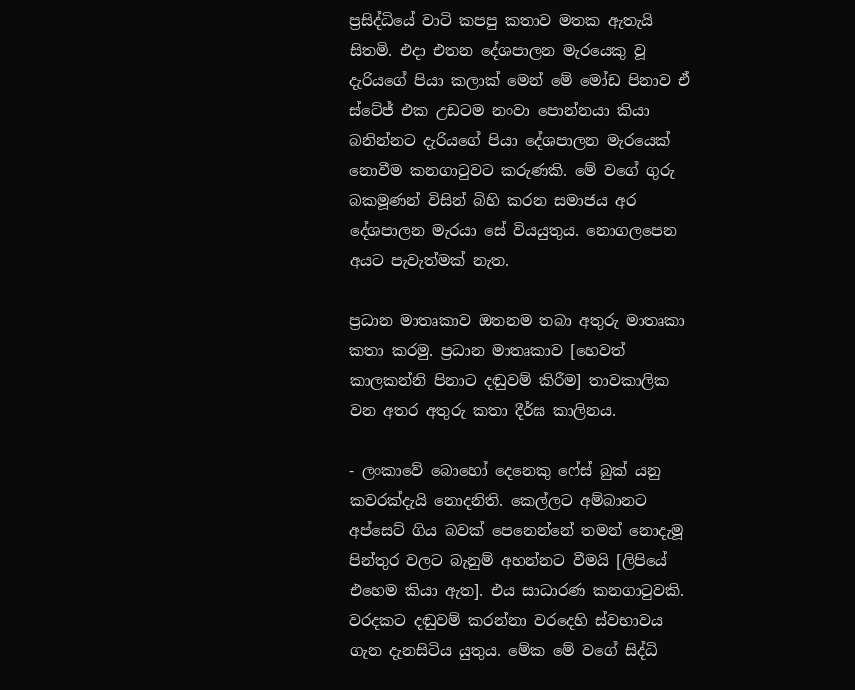ප්‍රසිද්ධියේ වාටි කපපු කතාව මතක ඇතැයි සිතමි. එදා එතන දේශපාලන මැරයෙකු වූ දැරියගේ පියා කලාක් මෙන් මේ මෝඩ පිනාව ඒ ස්ටේජ් එක උඩටම නංවා පොන්නයා කියා බනින්නට දැරියගේ පියා දේශපාලන මැරයෙක් නොවීම කනගාටුවට කරුණකි. මේ වගේ ගුරු බකමූණන් විසින් බිහි කරන සමාජය අර දේශපාලන මැරයා සේ වියයුතුය. නොගලපෙන අයට පැවැත්මක් නැත.

ප්‍රධාන මාතෘකාව ඔතනම තබා අතුරු මාතෘකා කතා කරමු. ප්‍රධාන මාතෘකාව [හෙවත් කාලකන්නි පිනාට දඬුවම් කිරීම] තාවකාලික වන අතර අතුරු කතා දීර්ඝ කාලිනය.

- ලංකාවේ බොහෝ දෙනෙකු ෆේස් බුක් යනු කවරක්දැයි නොදනිති. කෙල්ලට අම්බානට අප්සෙට් ගිය බවක් පෙනෙන්නේ තමන් නොදැමූ පින්තුර වලට‍ බැනුම් අහන්නට වීමයි [ලිපියේ එහෙම කියා ඇත]. එය සාධාරණ කනගාටුවකි. වරදකට දඬුවම් කරන්නා වරදෙහි ස්වභාවය ගැන දැනසිටිය යුතුය. මේක මේ වගේ සිද්ධි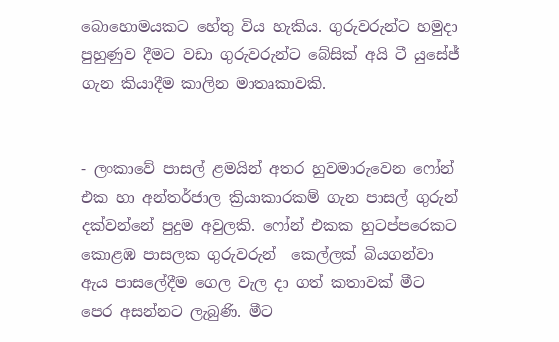බොහොමයකට හේතු විය හැකිය. ගුරුවරුන්ට හමුදා පුහුණුව දීමට වඩා ගුරුවරුන්ට බේසික් අයි ටී යුසේජ් ගැන කියාදීම කාලින මාතෘකාවකි.


- ලංකාවේ පාසල් ළමයින් අතර හුවමාරුවෙන ෆෝන් එක හා අන්තර්ජාල ක්‍රියාකාරකම් ගැන පාසල් ගුරුන් දක්වන්නේ පුදුම අවුලකි. ෆෝන් එකක හුටප්පරෙකට කොළඹ පාසලක ගුරුවරුන්  කෙල්ලක් බියගන්වා ඇය පාසලේදීම ගෙල වැල දා ගත් කතාවක් මීට පෙර අසන්නට ලැබුණි. මීට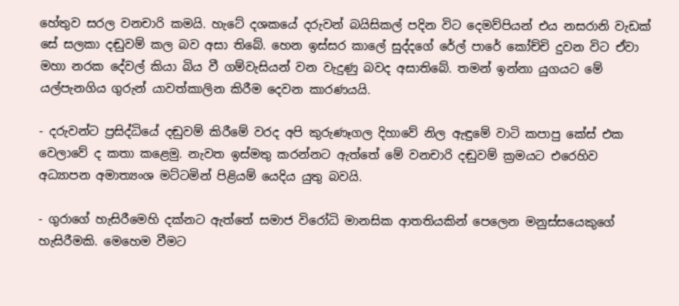හේතුව සරල වනචාරි කමයි. හැටේ දශකයේ දරුවන් බයිසිකල් පදින විට දෙමව්පියන් එය නසරානි වැඩක් සේ සලකා දඬුවම් කල බව අසා තිබේ. හෙන ඉස්සර කාලේ සුද්දගේ රේල් පාරේ කෝච්චි දුවන විට ඒවා මහා නරක දේවල් කියා බිය වී ගම්වැසියන් වන වැදුණු බවද අසාතිබේ. තමන් ඉන්නා යුගයට මේ යල්පැනගිය ගුරුන් යාවත්කාලින කිරීම දෙවන කාරණයයි.

- දරුවන්ට ප්‍රසිද්ධියේ දඬුවම් කිරීමේ වරද අපි කුරුණෑගල දිහාවේ නිල ඇඳුමේ වාටි කපාපු කේස් එක වෙලාවේ ද කතා කළෙමු. නැවත ඉස්මතු කරන්නට ඇත්තේ මේ වනචාරි දඬුවම් ක්‍රමයට එරෙහිව අධ්‍යාපන අමාත්‍යංශ මට්ටමින් පිළියම් යෙදිය යුතු බවයි.

- ගුරාගේ හැසිරීමෙහි දක්නට ඇත්තේ සමාජ විරෝධි මානසික ආතතියකින් පෙලෙන මනුස්සයෙකුගේ හැසිරීමකි. මෙහෙම වීමට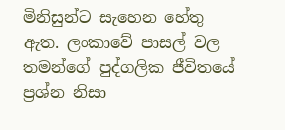මිනිසුන්ට සැහෙන හේතු ඇත. ලංකාවේ පාසල් වල තමන්ගේ පුද්ගලික ජීවිතයේ ප්‍රශ්න නිසා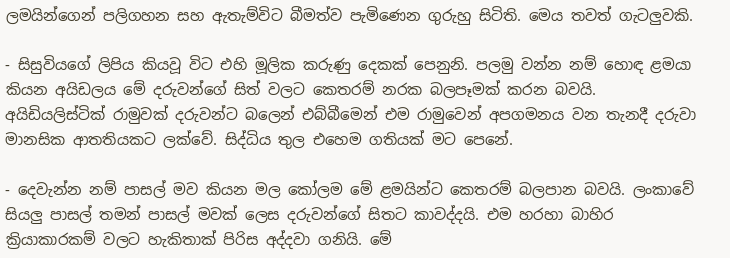ලමයින්ගෙන් පලිගහන සහ ඇතැම්විට බීමත්ව පැමිණෙන ගුරුහු සිටිති. මෙය තවත් ගැටලුවකි.

- සිසුවියගේ ලිපිය කියවූ විට එහි මූලික කරුණු දෙකක් පෙනුනි. පලමු වන්න නම් හොඳ ළමයා කියන අයිඩලය මේ දරුවන්ගේ සිත් වලට කෙතරම් නරක බලපෑමක් කරන බවයි. අයිඩියලිස්ටික් රාමුවක් දරුවන්ට බලෙන් එබ්බීමෙන් එම රාමුවෙන් අපගමනය වන තැනදී දරුවා මානසික ආතතියකට ලක්වේ. සිද්ධිය තුල එහෙම ගතියක් මට පෙනේ.

- දෙවැන්න නම් පාසල් මව කියන මල කෝලම මේ ළමයින්ට කෙතරම් බලපාන බවයි. ලංකාවේ සියලු පාසල් තමන් පාසල් මවක් ලෙස දරුවන්ගේ සිතට කාවද්දයි. එම හරහා බාහිර ක්‍රියාකාරකම් වලට හැකිතාක් පිරිස අද්දවා ගනියි. මේ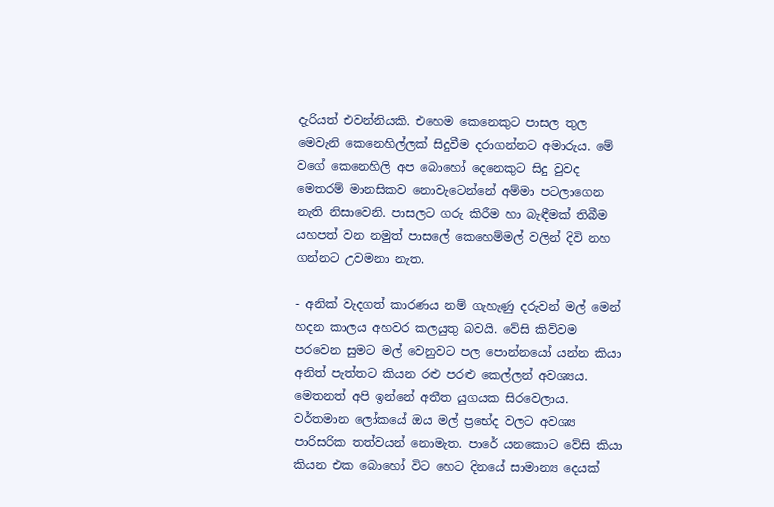දැරියත් එවන්නියකි. එහෙම කෙනෙකුට පාසල තුල මෙවැනි කෙනෙහිල්ලක් සිදුවීම දරාගන්නට අමාරුය. මේ වගේ කෙනෙහිලි අප බොහෝ දෙනෙකුට සිදු වුවද මෙතරම් මානසිකව නොවැටෙන්නේ අම්මා පටලාගෙන නැති නිසාවෙනි. පාසලට ගරු කිරීම හා බැඳීමක් තිබීම යහපත් වන නමුත් පාසලේ කෙහෙම්මල් වලින් දිවි නහ ගන්නට උවමනා නැත.

- අනික් වැදගත් කාරණය නම් ගැහැණු දරුවන් මල් මෙන් හදන කාලය අහවර කලයුතු බවයි. වේසි කිව්වම පරවෙන සුමට මල් වෙනුවට පල පොන්නයෝ යන්න කියා අනිත් පැත්තට කියන රළු පරළු කෙල්ලන් අවශ්‍යය. මෙතනත් අපි ඉන්නේ අතීත යුගයක සිරවෙලාය. වර්තමාන ලෝකයේ ඔය මල් ප්‍රභේද වලට අවශ්‍ය පාරිසරික තත්වයන් නොමැත. පාරේ යනකොට වේසි කියා කියන එක බොහෝ විට හෙට දිනයේ සාමාන්‍ය දෙයක්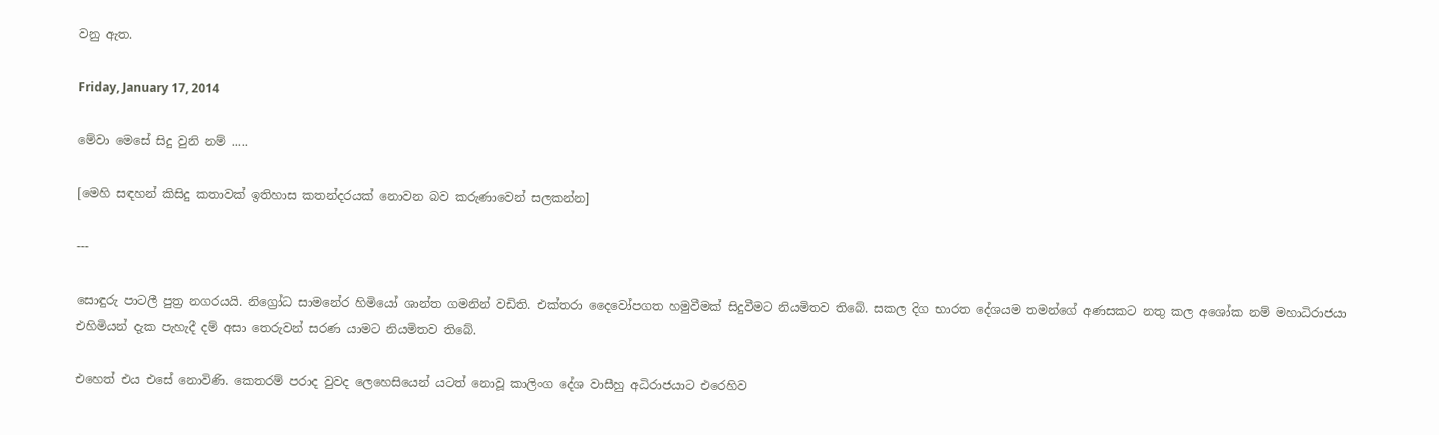වනු ඇත.

Friday, January 17, 2014

මේවා මෙසේ සිදු වුනි නම් .....

[මෙහි සඳහන් කිසිදු කතාවක් ඉතිහාස කතන්දරයක් නොවන බව කරුණාවෙන් සලකන්න]

---

සොඳුරු පාටලී පුත්‍ර නගරයයි. නිග්‍රෝධ සාමනේර හිමියෝ ශාන්ත ගමනින් වඩිති. එක්තරා දෛවෝපගත හමුවීමක් සිදුවීමට නියමිතව තිබේ. සකල දිග භාරත දේශයම තමන්ගේ අණසකට නතු කල අශෝක නම් මහාධිරාජයා එහිමියන් දැක පැහැදී දම් අසා තෙරුවන් සරණ යාමට නියමිතව තිබේ.

එහෙත් එය එසේ නොවිණි. කෙතරම් පරාද වුවද ලෙහෙසියෙන් යටත් නොවූ කාලිංග දේශ වාසීහු අධිරාජයාට එරෙහිව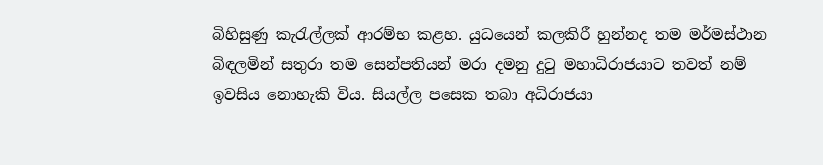බිහිසුණු කැරැල්ලක් ආරම්භ කළහ. යුධයෙන් කලකිරී හුන්නද තම මර්මස්ථාන බිඳලමින් සතුරා තම සෙන්පතියන් මරා දමනු දුටු මහාධිරාජයාට තවත් නම් ඉවසිය නොහැකි විය. සියල්ල පසෙක තබා අධිරාජයා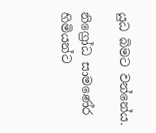යුධ බිමට වන්නේය.

නිග්‍රෝධ සාමණේර හිමියන්ට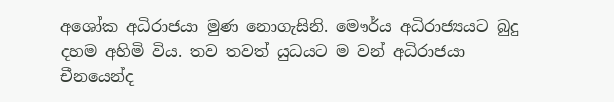අශෝක අධිරාජයා මුණ නොගැසිනි. මෞර්ය අධිරාජ්‍යයට බුදු දහම අහිමි විය. තව තවත් යුධයට ම වන් අධිරාජයා චීනයෙන්ද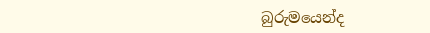බුරුමයෙන්ද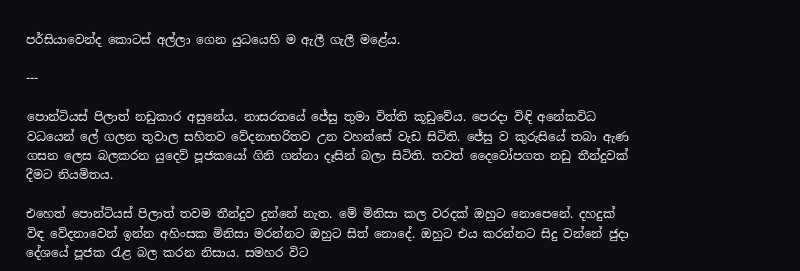පර්සියාවෙන්ද කොටස් අල්ලා ගෙන යුධයෙහි ම ඇලී ගැලී මළේය.

---

පොන්ටියස් පිලාත් නඩුකාර අසුනේය. නාසරතයේ ජේසු තුමා විත්ති කූඩුවේය. පෙරදා විඳි අනේකවිධ වධයෙන් ලේ ගලන තුවාල සහිතව වේදනාභරිතව උන වහන්සේ වැඩ සිටිති. ජේසු ව කුරුසියේ තබා ඇණ ගසන ලෙස බලකරන යුදෙව් පූජකයෝ ගිනි ගන්නා දෑසින් බලා සිටිති. තවත් දෛවෝපගත නඩු තීන්දුවක් දීමට නියමිතය.

එහෙත් පොන්ටියස් පිලාත් තවම තීන්දුව දුන්නේ නැත. මේ මිනිසා කල වරදක් ඔහුට නොපෙනේ. දහදුක් විඳ වේදනාවෙන් ඉන්න අහිංසක මිනිසා මරන්නට ඔහුට සිත් නොදේ. ඔහුට එය කරන්නට සිදු වන්නේ ජුදා දේශයේ පූජක රැළ බල කරන නිසාය. සමහර විට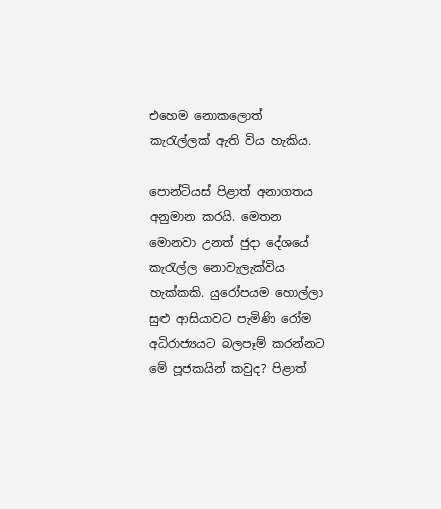එහෙම නොකලොත් කැරැල්ලක් ඇති විය හැකිය.

පොන්ටියස් පිළාත් අනාගතය අනුමාන කරයි. මෙතන මොනවා උනත් ජුදා දේශයේ කැරැල්ල නොවැලැක්විය හැක්කකි. යුරෝපයම හොල්ලා සුළු ආසියාවට පැමිණි රෝම අධිරාජ්‍යයට බලපෑම් කරන්නට මේ පූජකයින් කවුද? පිළාත්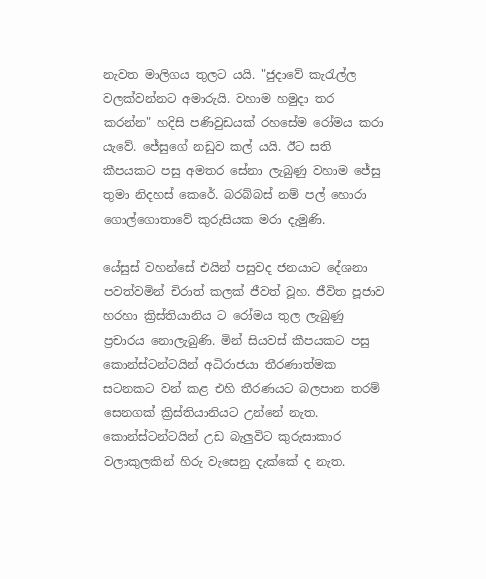නැවත මාලිගය තුලට යයි. "ජුදාවේ කැරැල්ල වලක්වන්නට අමාරුයි. වහාම හමුදා තර ක‍රන්න" හදිසි පණිවුඩයක් රහසේම රෝමය කරා යැවේ. ජේසුගේ නඩුව කල් යයි. ඊට සති කීපයකට පසු අමතර සේනා ලැබුණු වහාම ජේසු තුමා නිදහස් කෙරේ. බරබ්බස් නම් පල් හොරා ගොල්ගොතාවේ කුරුසියක මරා දැමුණි.

යේසුස් වහන්සේ එයින් පසුවද ජනයාට දේශනා පවත්වමින් චිරාත් කලක් ජීවත් වූහ. ජීවිත පූජාව හරහා ක්‍රිස්තියානිය ට රෝමය තුල ලැබුණු ප්‍රචාරය නොලැබුණි. මින් සියවස් කීපයකට පසු කොන්ස්ටන්ටයින් අධිරාජයා තීරණාත්මක සටනකට වන් කළ එහි තීරණයට බලපාන තරම් සෙනගක් ක්‍රිස්තියානියට උන්නේ නැත. කොන්ස්ටන්ටයින් උඩ බැලුවිට කුරුසාකාර වලාකුලකින් හිරු වැසෙනු දැක්කේ ද නැත.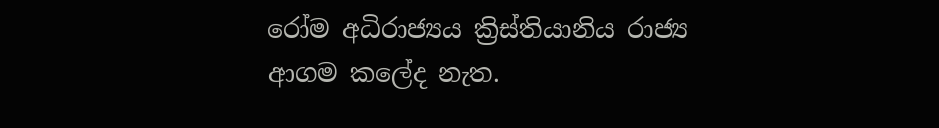රෝම අධිරාජ්‍යය ක්‍රිස්තියානිය රාජ්‍ය ආගම කලේද නැත.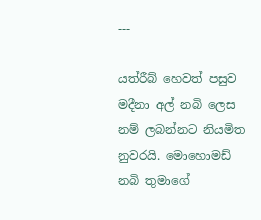---

යත්රීබ් හෙවත් පසුව මදීනා අල් නබි ලෙස නම් ලබන්නට නියමිත නුවරයි. මොහොමඩ් නබි තුමාගේ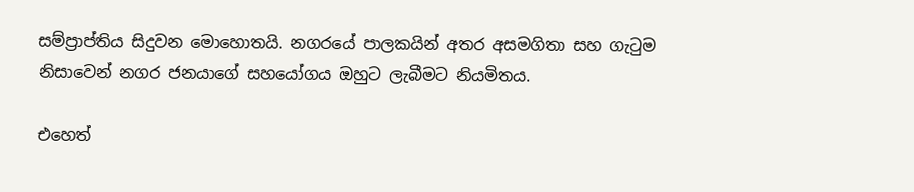සම්ප්‍රාප්තිය සිදුවන මොහොතයි. නගරයේ පාලකයින් අතර අසමගිතා සහ ගැටුම නිසාවෙන් නගර ජනයාගේ සහයෝගය ඔහුට ලැබීමට නියමිතය.

එහෙත්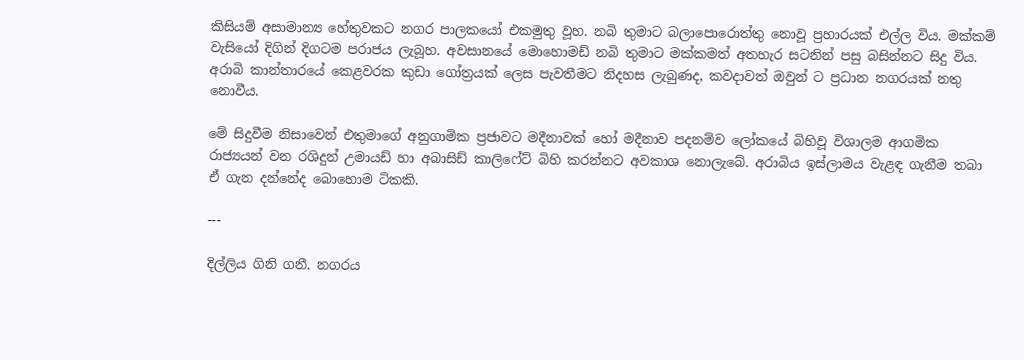කිසියම් අසාමාන්‍ය හේතුවකට නගර පාලකයෝ එකමුතු වූහ. නබි තුමාට බලාපොරොත්තු නොවූ ප්‍රහාරයක් එල්ල විය. මක්කම් වැසියෝ දිගින් දිගටම පරාජය ලැබූහ. අවසානයේ මොහොමඩ් නබි තුමාට මක්කමත් අතහැර සටනින් පසු බසින්නට සිදු විය. අරාබි කාන්තාරයේ කෙළවරක කුඩා ගෝත්‍රයක් ලෙස පැවතීමට නිදහස ලැබුණද, කවදාවත් ඔවුන් ට ප්‍රධාන නගරයක් නතු නොවීය.

මේ සිදුවීම නිසාවෙන් එතුමාගේ අනුගාමික ප්‍රජාවට මදීනාවක් හෝ මදීනාව පදනම්ව ලෝකයේ බිහිවූ විශාලම ආගමික රාජ්‍යයන් වන රශිදුන් උමායඩ් හා අබාසිඩ් කාලිෆේට් බිහි කරන්නට අවකාශ නොලැබේ. අරාබිය ඉස්ලාමය වැළඳ ගැනීම තබා ඒ ගැන දන්නේද බොහොම ටිකකි.

---

දිල්ලිය ගිනි ගනී. නගරය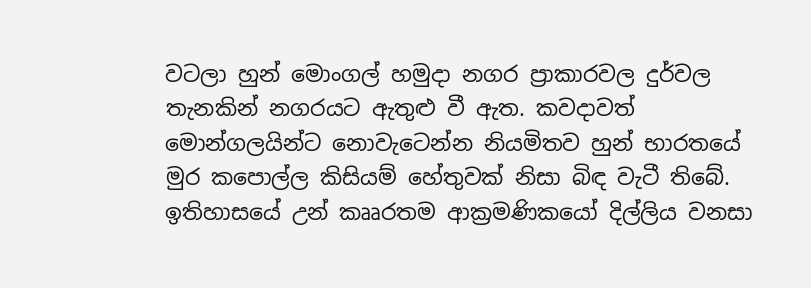වටලා හුන් මොංගල් හමුදා නගර ප්‍රාකාරවල දුර්වල තැනකින් නගරයට ඇතුළු වී ඇත. කවදාවත් මොන්ගලයින්ට නොවැටෙන්න නියමිතව හුන් භාරතයේ මුර කපොල්ල කිසියම් හේතුවක් නිසා බිඳ වැටී තිබේ. ඉතිහාසයේ උන් කෲරතම ආක්‍රමණිකයෝ දිල්ලිය වනසා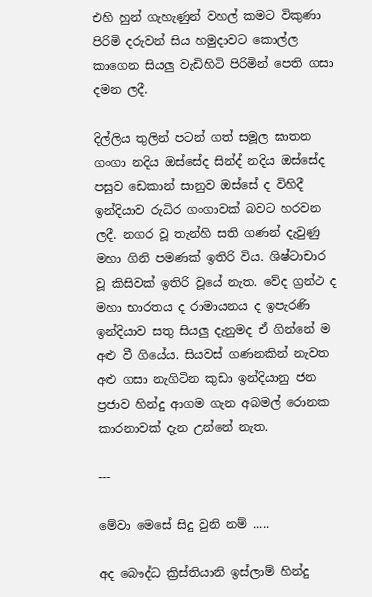එහි හුන් ගැහැණුන් වහල් කමට විකුණා පිරිමි දරුවන් සිය හමුදාවට කොල්ල කාගෙන සියලු වැඩිහිටි පිරිමින් පෙති ගසා දමන ලදී.

දිල්ලිය තුලින් පටන් ගත් සමූල ඝාතන ගංගා නදිය ඔස්සේද සින්ද් නදිය ඔස්සේද පසුව ඩෙකාන් සානුව ඔස්සේ ද විහිදී ඉන්දියාව රුධිර ගංගාවක් බවට හරවන ලදී. නගර වූ තැන්හි සති ගණන් දැවුණු මහා ගිනි පමණක් ඉතිරි විය. ශිෂ්ටාචාර වූ කිසිවක් ඉතිරි වූයේ නැත. වේද ග්‍රන්ථ ද මහා භාරතය ද රාමායනය ද ඉපැරණි ඉන්දියාව සතු සියලු දැනුමද ඒ ගින්නේ ම අළු වී ගියේය. සියවස් ගණනකින් නැවත අළු ගසා නැගිටින කුඩා ඉන්දියානු ජන ප්‍රජාව හින්දු ආගම ගැන අබමල් රොනක කාරනාවක් දැන උන්නේ නැත.

---

මේවා මෙසේ සිදු වුනි නම් .....

අද බෞද්ධ ක්‍රිස්තියානි ඉස්ලාම් හින්දු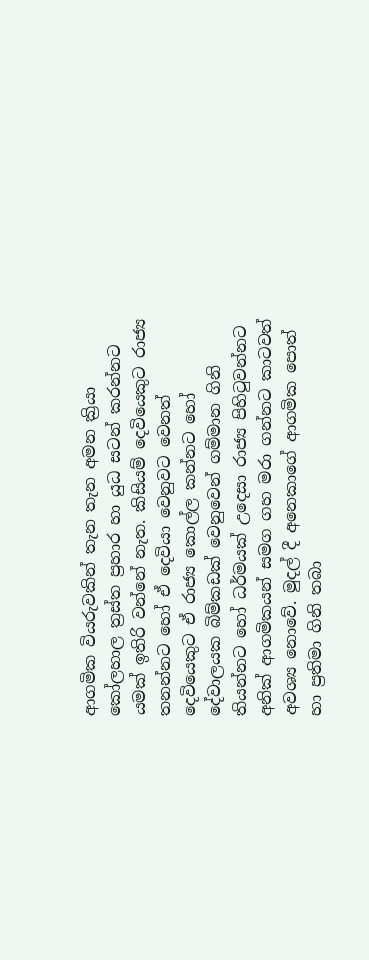ආගමික වියරුවකින් තැන තැන අමන ක්‍රියා කෝලහාල ත්‍රස්ත ප්‍රහාර හා යුධ සටන් කරන්නට යමක් ඉතිරි වන්නේ නැත. කිසියම් දෙවියෙකුට රාජ්‍ය තනන්නට හෝ ඒ දෙවියා වෙනුවට වෙනත් දෙවියෙකුට ඒ රාජ්‍ය කොල්ල කන්නට හෝ දේවාලයක බිම්කඩක් වෙනුවෙන් ගම්මාන ගිනි තියන්නට හෝ ධර්මයක් උදෙසා රාජ්‍ය පිහිටුවන්නට අනික් ආගමිකයන් සමග ගහ මරා ගන්නට කාටවත් අවශ්‍ය නොවේ. මුදල් දී අනෙකාගේ ආගමික පොත් හා ප්‍රතිමා ගිනි තබා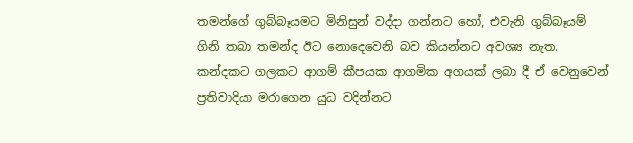තමන්ගේ ගුබ්බෑයමට මිනිසුන් වද්දා ගන්නට හෝ, එවැනි ගුබ්බෑයම් ගිනි තබා තමන්ද ඊට නොදෙවෙනි බව කියන්නට අවශ්‍ය නැත. කන්දකට ගලකට ආගම් කීපයක ආගමික අගයක් ලබා දී ඒ වෙනුවෙන් ප්‍රතිවාදියා මරාගෙන යුධ වදින්නට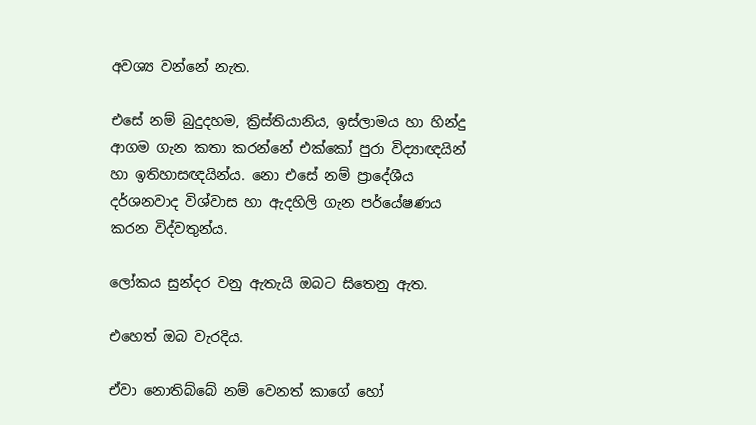අවශ්‍ය වන්නේ නැත.

එසේ නම් බුදුදහම, ක්‍රිස්තියානිය, ඉස්ලාමය හා හින්දු ආගම ගැන කතා කරන්නේ එක්කෝ පුරා විද්‍යාඥයින් හා ඉතිහාසඥයින්ය. නො එසේ නම් ප්‍රාදේශීය දර්ශනවාද විශ්වාස හා ඇදහිලි ගැන පර්යේෂණය කරන විද්වතුන්ය.

ලෝකය සුන්දර වනු ඇතැයි ඔබට සිතෙනු ඇත.

එහෙත් ඔබ වැරදිය.

ඒවා නොතිබ්බේ නම් වෙනත් කාගේ හෝ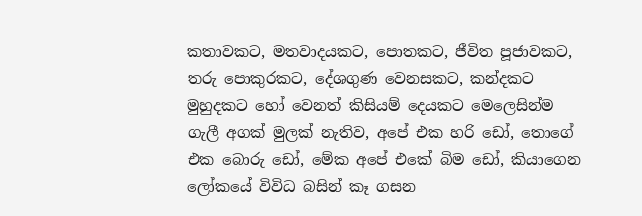කතාවකට, මතවාදයකට, පොතකට, ජීවිත පූජාවකට, තරු පොකුරකට, දේශගුණ වෙනසකට, කන්දකට මුහුදකට හෝ වෙනත් කිසියම් දෙයකට මෙලෙසින්ම ගැලී අගක් මුලක් නැතිව, අපේ එක හරි ඩෝ, තොගේ එක බොරු ඩෝ, මේක අපේ එකේ බිම ඩෝ, කියාගෙන ලෝකයේ විවිධ බසින් කෑ ගසන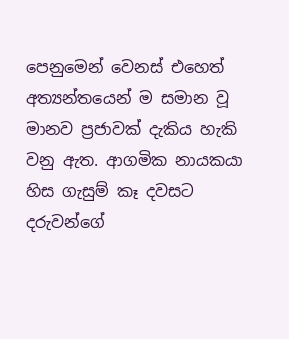පෙනුමෙන් වෙනස් එහෙත් අත්‍යන්තයෙන් ම සමාන වූ මානව ප්‍රජාවක් දැකිය හැකි වනු ඇත. ආගමික නායකයා හිස ගැසුම් කෑ දවසට දරුවන්ගේ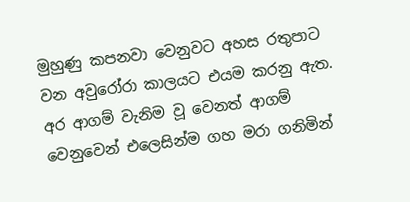මුහුණු කපනවා වෙනුවට අහස රතුපාට වන අවුරෝරා කාලයට එයම කරනු ඇත. අර ආගම් වැනිම වූ වෙනත් ආගම් වෙනුවෙන් එලෙසින්ම ගහ මරා ගනිමින්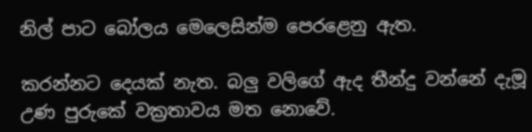නිල් පාට බෝලය මෙලෙසින්ම පෙරළෙනු ඇත.

කරන්නට දෙයක් නැත. බලු වලිගේ ඇද තීන්දු වන්නේ දැමූ උණ පුරුකේ වක්‍රතාවය මත නොවේ.